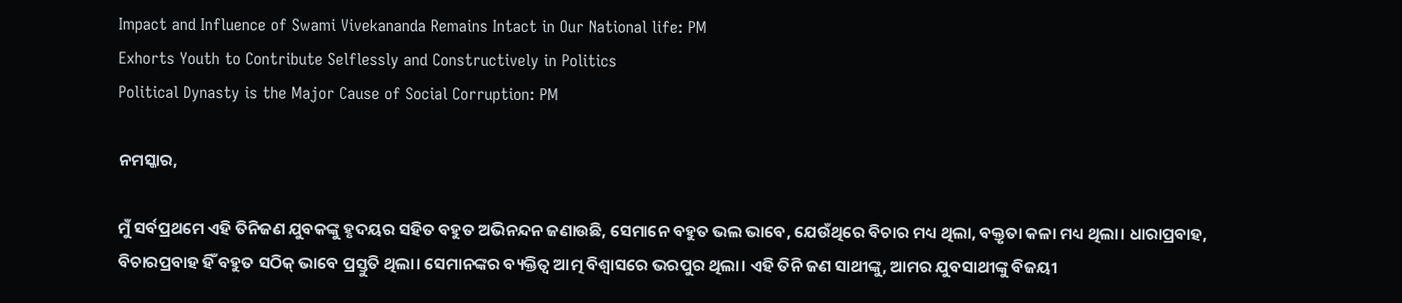Impact and Influence of Swami Vivekananda Remains Intact in Our National life: PM
Exhorts Youth to Contribute Selflessly and Constructively in Politics
Political Dynasty is the Major Cause of Social Corruption: PM

ନମସ୍କାର,

ମୁଁ ସର୍ବପ୍ରଥମେ ଏହି ତିନିଜଣ ଯୁବକଙ୍କୁ ହୃଦୟର ସହିତ ବହୁତ ଅଭିନନ୍ଦନ ଜଣାଉଛି, ସେମାନେ ବହୁତ ଭଲ ଭାବେ, ଯେଉଁଥିରେ ବିଚାର ମଧ୍ୟ ଥିଲା, ବକ୍ତୃତା କଳା ମଧ୍ୟ ଥିଲା। ଧାରାପ୍ରବାହ, ବିଚାରପ୍ରବାହ ହିଁ ବହୁତ ସଠିକ୍ ଭାବେ ପ୍ରସ୍ତୁତି ଥିଲା। ସେମାନଙ୍କର ବ୍ୟକ୍ତିତ୍ୱ ଆତ୍ମ ବିଶ୍ୱାସରେ ଭରପୁର ଥିଲା। ଏହି ତିନି ଜଣ ସାଥୀଙ୍କୁ, ଆମର ଯୁବସାଥୀଙ୍କୁ ବିଜୟୀ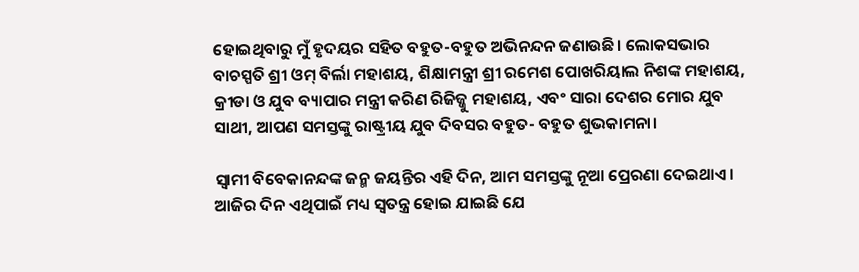ହୋଇଥିବାରୁ ମୁଁ ହୃଦୟର ସହିତ ବହୁତ-ବହୁତ ଅଭିନନ୍ଦନ ଜଣାଉଛି। ଲୋକସଭାର ବାଚସ୍ପତି ଶ୍ରୀ ଓମ୍ ବିର୍ଲା ମହାଶୟ, ଶିକ୍ଷାମନ୍ତ୍ରୀ ଶ୍ରୀ ରମେଶ ପୋଖରିୟାଲ ନିଶଙ୍କ ମହାଶୟ, କ୍ରୀଡା ଓ ଯୁବ ବ୍ୟାପାର ମନ୍ତ୍ରୀ କରିଣ ରିଜିଜ୍ଜୁ ମହାଶୟ, ଏବଂ ସାରା ଦେଶର ମୋର ଯୁବ ସାଥୀ, ଆପଣ ସମସ୍ତଙ୍କୁ ରାଷ୍ଟ୍ରୀୟ ଯୁବ ଦିବସର ବହୁତ- ବହୁତ ଶୁଭକାମନା।

ସ୍ୱାମୀ ବିବେକାନନ୍ଦଙ୍କ ଜନ୍ମ ଜୟନ୍ତିର ଏହି ଦିନ, ଆମ ସମସ୍ତଙ୍କୁ ନୂଆ ପ୍ରେରଣା ଦେଇଥାଏ। ଆଜିର ଦିନ ଏଥିପାଇଁ ମଧ୍ୟ ସ୍ୱତନ୍ତ୍ର ହୋଇ ଯାଇଛି ଯେ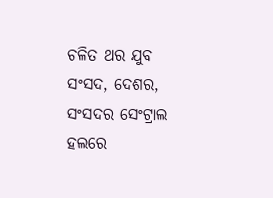ଚଳିତ ଥର ଯୁବ ସଂସଦ, ଦେଶର, ସଂସଦର ସେଂଟ୍ରାଲ ହଲରେ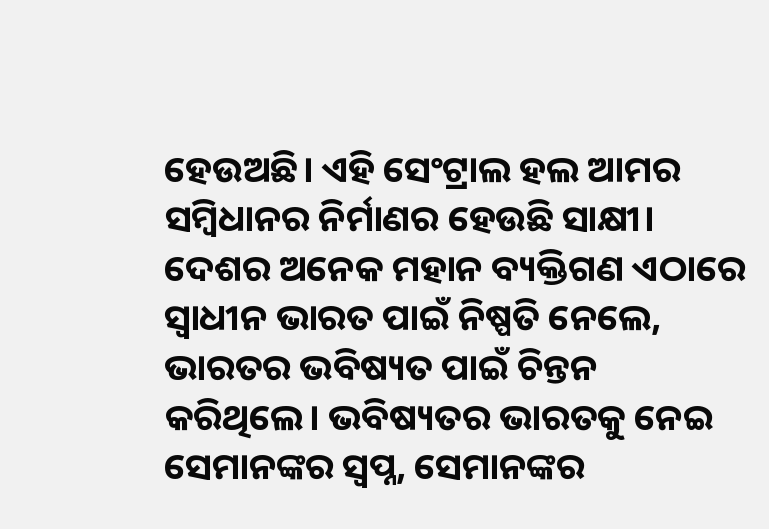ହେଉଅଛି। ଏହି ସେଂଟ୍ରାଲ ହଲ ଆମର ସମ୍ବିଧାନର ନିର୍ମାଣର ହେଉଛି ସାକ୍ଷୀ। ଦେଶର ଅନେକ ମହାନ ବ୍ୟକ୍ତିଗଣ ଏଠାରେ ସ୍ୱାଧୀନ ଭାରତ ପାଇଁ ନିଷ୍ପତି ନେଲେ, ଭାରତର ଭବିଷ୍ୟତ ପାଇଁ ଚିନ୍ତନ କରିଥିଲେ। ଭବିଷ୍ୟତର ଭାରତକୁ ନେଇ ସେମାନଙ୍କର ସ୍ୱପ୍ନ, ସେମାନଙ୍କର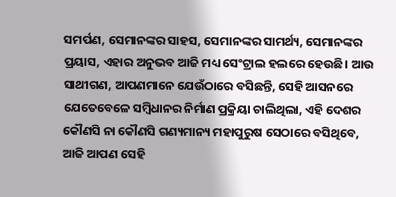ସମର୍ପଣ, ସେମାନଙ୍କର ସାହସ, ସେମାନଙ୍କର ସାମର୍ଥ୍ୟ, ସେମାନଙ୍କର ପ୍ରୟାସ, ଏହାର ଅନୁଭବ ଆଜି ମଧ୍ୟ ସେଂଟ୍ରାଲ ହଲରେ ହେଉଛି। ଆଉ ସାଥୀଗଣ, ଆପଣମାନେ ଯେଉଁଠାରେ ବସିଛନ୍ତି, ସେହି ଆସନରେ ଯେତେବେଳେ ସମ୍ବିଧାନର ନିର୍ମାଣ ପ୍ରକ୍ରିୟା ଚାଲିଥିଲା, ଏହି ଦେଶର କୌଣସି ନା କୌଣସି ଗଣ୍ୟମାନ୍ୟ ମହାପୁରୁଷ ସେଠାରେ ବସିଥିବେ, ଆଜି ଆପଣ ସେହି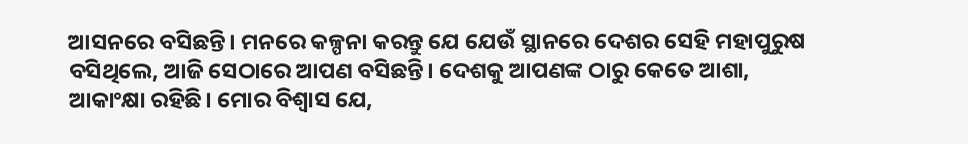ଆସନରେ ବସିଛନ୍ତି। ମନରେ କଳ୍ପନା କରନ୍ତୁ ଯେ ଯେଉଁ ସ୍ଥାନରେ ଦେଶର ସେହି ମହାପୁରୁଷ ବସିଥିଲେ, ଆଜି ସେଠାରେ ଆପଣ ବସିଛନ୍ତି। ଦେଶକୁ ଆପଣଙ୍କ ଠାରୁ କେତେ ଆଶା, ଆକାଂକ୍ଷା ରହିଛି। ମୋର ବିଶ୍ୱାସ ଯେ,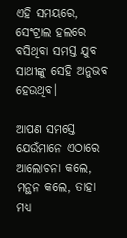ଏହି ସମୟରେ, ସେଂଟ୍ରାଲ ହଲରେ ବସିଥିବା ସମସ୍ତ ଯୁବ ସାଥୀଙ୍କୁ ସେହି ଅନୁଭବ ହେଉଥିବ।

ଆପଣ ସମସ୍ତେ ଯେଉଁମାନେ ଏଠାରେ ଆଲୋଚନା କଲେ, ମନ୍ଥନ କଲେ, ତାହା ମଧ୍ୟ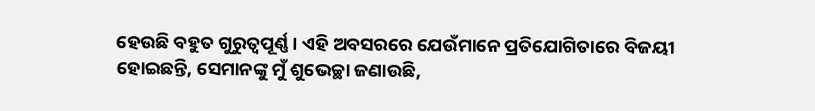ହେଉଛି ବହୁତ ଗୁରୁତ୍ୱପୂର୍ଣ୍ଣ। ଏହି ଅବସରରେ ଯେଉଁମାନେ ପ୍ରତିଯୋଗିତାରେ ବିଜୟୀ ହୋଇଛନ୍ତି, ସେମାନଙ୍କୁ ମୁଁ ଶୁଭେଚ୍ଛା ଜଣାଉଛି,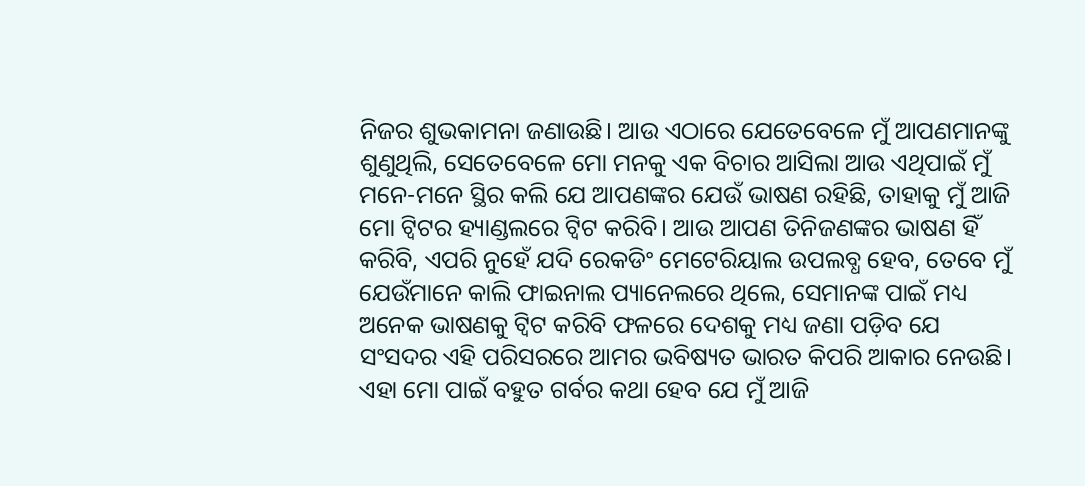ନିଜର ଶୁଭକାମନା ଜଣାଉଛି। ଆଉ ଏଠାରେ ଯେତେବେଳେ ମୁଁ ଆପଣମାନଙ୍କୁ ଶୁଣୁଥିଲି, ସେତେବେଳେ ମୋ ମନକୁ ଏକ ବିଚାର ଆସିଲା ଆଉ ଏଥିପାଇଁ ମୁଁ ମନେ-ମନେ ସ୍ଥିର କଲି ଯେ ଆପଣଙ୍କର ଯେଉଁ ଭାଷଣ ରହିଛି, ତାହାକୁ ମୁଁ ଆଜି ମୋ ଟ୍ୱିଟର ହ୍ୟାଣ୍ଡଲରେ ଟ୍ୱିଟ କରିବି। ଆଉ ଆପଣ ତିନିଜଣଙ୍କର ଭାଷଣ ହିଁ କରିବି, ଏପରି ନୁହେଁ ଯଦି ରେକଡିଂ ମେଟେରିୟାଲ ଉପଲବ୍ଧ ହେବ, ତେବେ ମୁଁ ଯେଉଁମାନେ କାଲି ଫାଇନାଲ ପ୍ୟାନେଲରେ ଥିଲେ, ସେମାନଙ୍କ ପାଇଁ ମଧ୍ୟ ଅନେକ ଭାଷଣକୁ ଟ୍ୱିଟ କରିବି ଫଳରେ ଦେଶକୁ ମଧ୍ୟ ଜଣା ପଡ଼ିବ ଯେ ସଂସଦର ଏହି ପରିସରରେ ଆମର ଭବିଷ୍ୟତ ଭାରତ କିପରି ଆକାର ନେଉଛି। ଏହା ମୋ ପାଇଁ ବହୁତ ଗର୍ବର କଥା ହେବ ଯେ ମୁଁ ଆଜି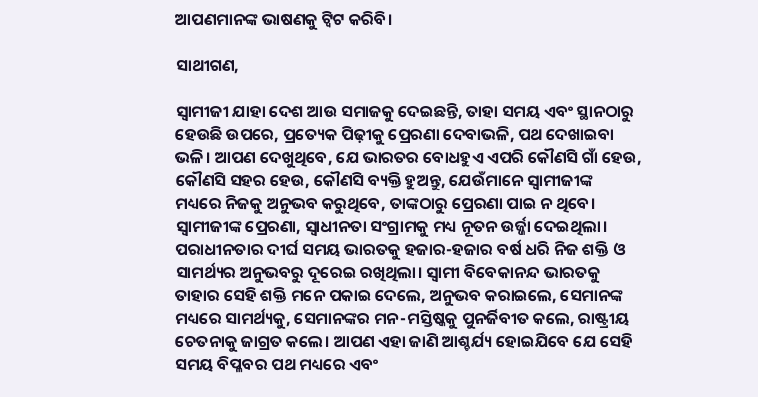ଆପଣମାନଙ୍କ ଭାଷଣକୁ ଟ୍ୱିଟ କରିବି।

ସାଥୀଗଣ,

ସ୍ୱାମୀଜୀ ଯାହା ଦେଶ ଆଉ ସମାଜକୁ ଦେଇଛନ୍ତି, ତାହା ସମୟ ଏବଂ ସ୍ଥାନଠାରୁ ହେଉଛି ଉପରେ, ପ୍ରତ୍ୟେକ ପିଢ଼ୀକୁ ପ୍ରେରଣା ଦେବାଭଳି, ପଥ ଦେଖାଇବା ଭଳି। ଆପଣ ଦେଖୁଥିବେ, ଯେ ଭାରତର ବୋଧହୁଏ ଏପରି କୌଣସି ଗାଁ ହେଉ, କୌଣସି ସହର ହେଉ, କୌଣସି ବ୍ୟକ୍ତି ହୁଅନ୍ତୁ, ଯେଉଁମାନେ ସ୍ୱାମୀଜୀଙ୍କ ମଧ୍ୟରେ ନିଜକୁ ଅନୁଭବ କରୁଥିବେ, ତାଙ୍କଠାରୁ ପ୍ରେରଣା ପାଇ ନ ଥିବେ। ସ୍ୱାମୀଜୀଙ୍କ ପ୍ରେରଣା, ସ୍ୱାଧୀନତା ସଂଗ୍ରାମକୁ ମଧ୍ୟ ନୂତନ ଉର୍ଜ୍ଜା ଦେଇଥିଲା। ପରାଧୀନତାର ଦୀର୍ଘ ସମୟ ଭାରତକୁ ହଜାର-ହଜାର ବର୍ଷ ଧରି ନିଜ ଶକ୍ତି ଓ ସାମର୍ଥ୍ୟର ଅନୁଭବରୁ ଦୂରେଇ ରଖିଥିଲା। ସ୍ୱାମୀ ବିବେକାନନ୍ଦ ଭାରତକୁ ତାହାର ସେହି ଶକ୍ତି ମନେ ପକାଇ ଦେଲେ, ଅନୁଭବ କରାଇଲେ, ସେମାନଙ୍କ ମଧ୍ୟରେ ସାମର୍ଥ୍ୟକୁ, ସେମାନଙ୍କର ମନ-ମସ୍ତିଷ୍କକୁ ପୁନର୍ଜିବୀତ କଲେ, ରାଷ୍ଟ୍ରୀୟ ଚେତନାକୁ ଜାଗ୍ରତ କଲେ। ଆପଣ ଏହା ଜାଣି ଆଶ୍ଚର୍ଯ୍ୟ ହୋଇଯିବେ ଯେ ସେହି ସମୟ ବିପ୍ଳବର ପଥ ମଧ୍ୟରେ ଏବଂ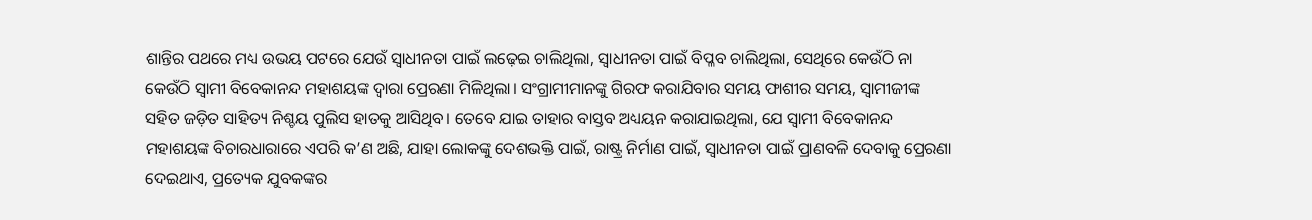ଶାନ୍ତିର ପଥରେ ମଧ୍ୟ ଉଭୟ ପଟରେ ଯେଉଁ ସ୍ୱାଧୀନତା ପାଇଁ ଲଢ଼େଇ ଚାଲିଥିଲା, ସ୍ୱାଧୀନତା ପାଇଁ ବିପ୍ଳବ ଚାଲିଥିଲା, ସେଥିରେ କେଉଁଠି ନା କେଉଁଠି ସ୍ୱାମୀ ବିବେକାନନ୍ଦ ମହାଶୟଙ୍କ ଦ୍ୱାରା ପ୍ରେରଣା ମିଳିଥିଲା। ସଂଗ୍ରାମୀମାନଙ୍କୁ ଗିରଫ କରାଯିବାର ସମୟ ଫାଶୀର ସମୟ, ସ୍ୱାମୀଜୀଙ୍କ ସହିତ ଜଡ଼ିତ ସାହିତ୍ୟ ନିଶ୍ଚୟ ପୁଲିସ ହାତକୁ ଆସିଥିବ। ତେବେ ଯାଇ ତାହାର ବାସ୍ତବ ଅଧ୍ୟୟନ କରାଯାଇଥିଲା, ଯେ ସ୍ୱାମୀ ବିବେକାନନ୍ଦ ମହାଶୟଙ୍କ ବିଚାରଧାରାରେ ଏପରି କ’ଣ ଅଛି, ଯାହା ଲୋକଙ୍କୁ ଦେଶଭକ୍ତି ପାଇଁ, ରାଷ୍ଟ୍ର ନିର୍ମାଣ ପାଇଁ, ସ୍ୱାଧୀନତା ପାଇଁ ପ୍ରାଣବଳି ଦେବାକୁ ପ୍ରେରଣା ଦେଇଥାଏ, ପ୍ରତ୍ୟେକ ଯୁବକଙ୍କର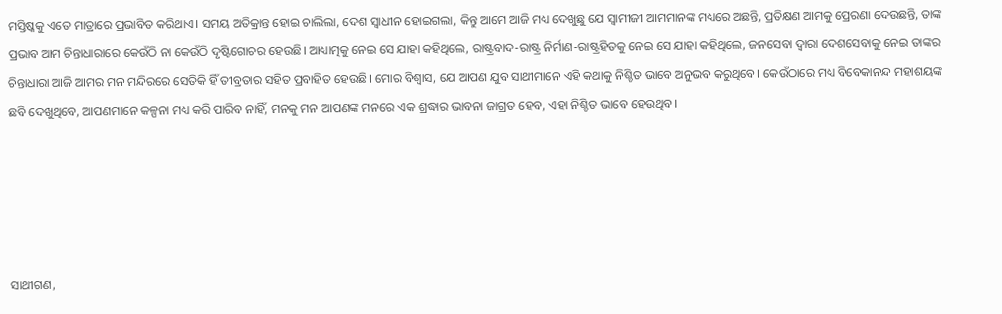ମସ୍ତିଷ୍କକୁ ଏତେ ମାତ୍ରାରେ ପ୍ରଭାବିତ କରିଥାଏ। ସମୟ ଅତିକ୍ରାନ୍ତ ହୋଇ ଚାଲିଲା, ଦେଶ ସ୍ୱାଧୀନ ହୋଇଗଲା, କିନ୍ତୁ ଆମେ ଆଜି ମଧ୍ୟ ଦେଖୁଛୁ ଯେ ସ୍ୱାମୀଜୀ ଆମମାନଙ୍କ ମଧ୍ୟରେ ଅଛନ୍ତି, ପ୍ରତିକ୍ଷଣ ଆମକୁ ପ୍ରେରଣା ଦେଉଛନ୍ତି, ତାଙ୍କ ପ୍ରଭାବ ଆମ ଚିନ୍ତାଧାରାରେ କେଉଁଠି ନା କେଉଁଠି ଦୃଷ୍ଟିଗୋଚର ହେଉଛି। ଆଧ୍ୟାତ୍ମକୁ ନେଇ ସେ ଯାହା କହିଥିଲେ, ରାଷ୍ଟ୍ରବାଦ-ରାଷ୍ଟ୍ର ନିର୍ମାଣ-ରାଷ୍ଟ୍ରହିତକୁ ନେଇ ସେ ଯାହା କହିଥିଲେ, ଜନସେବା ଦ୍ୱାରା ଦେଶସେବାକୁ ନେଇ ତାଙ୍କର ଚିନ୍ତାଧାରା ଆଜି ଆମର ମନ ମନ୍ଦିରରେ ସେତିକି ହିଁ ତୀବ୍ରତାର ସହିତ ପ୍ରବାହିତ ହେଉଛି। ମୋର ବିଶ୍ୱାସ, ଯେ ଆପଣ ଯୁବ ସାଥୀମାନେ ଏହି କଥାକୁ ନିଶ୍ଚିତ ଭାବେ ଅନୁଭବ କରୁଥିବେ। କେଉଁଠାରେ ମଧ୍ୟ ବିବେକାନନ୍ଦ ମହାଶୟଙ୍କ ଛବି ଦେଖୁଥିବେ, ଆପଣମାନେ କଳ୍ପନା ମଧ୍ୟ କରି ପାରିବ ନାହିଁ, ମନକୁ ମନ ଆପଣଙ୍କ ମନରେ ଏକ ଶ୍ରଦ୍ଧାର ଭାବନା ଜାଗ୍ରତ ହେବ, ଏହା ନିଶ୍ଚିତ ଭାବେ ହେଉଥିବ।





ସାଥୀଗଣ,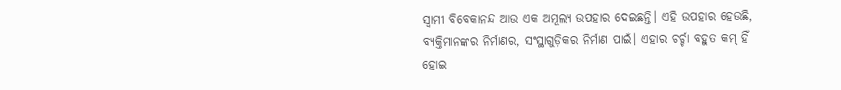ସ୍ୱାମୀ ବିବେକାନନ୍ଦ ଆଉ ଏକ ଅମୂଲ୍ୟ ଉପହାର ଦେଇଛନ୍ତି। ଏହି ଉପହାର ହେଉଛି, ବ୍ୟକ୍ତିମାନଙ୍କର ନିର୍ମାଣର, ସଂସ୍ଥାଗୁଡ଼ିକର ନିର୍ମାଣ ପାଇଁ। ଏହାର ଚର୍ଚ୍ଚା ବହୁତ କମ୍ ହିଁ ହୋଇ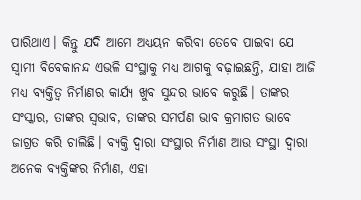ପାରିଥାଏ। କିନ୍ତୁ ଯଦି ଆମେ ଅଧ୍ୟୟନ କରିବା ତେବେ ପାଇବା ଯେ ସ୍ୱାମୀ ବିବେକାନନ୍ଦ ଏଭଳି ସଂସ୍ଥାକୁ ମଧ୍ୟ ଆଗକୁ ବଢ଼ାଇଛନ୍ତି, ଯାହା ଆଜି ମଧ୍ୟ ବ୍ୟକ୍ତିତ୍ୱ ନିର୍ମାଣର କାର୍ଯ୍ୟ ଖୁବ ସୁନ୍ଦର ଭାବେ କରୁଛି। ତାଙ୍କର ସଂସ୍କାର, ତାଙ୍କର ସ୍ୱଭାବ, ତାଙ୍କର ସମର୍ପଣ ଭାବ କ୍ରମାଗତ ଭାବେ ଜାଗ୍ରତ କରି ଚାଲିଛି। ବ୍ୟକ୍ତି ଦ୍ୱାରା ସଂସ୍ଥାର ନିର୍ମାଣ ଆଉ ସଂସ୍ଥା ଦ୍ୱାରା ଅନେକ ବ୍ୟକ୍ତିଙ୍କର ନିର୍ମାଣ, ଏହା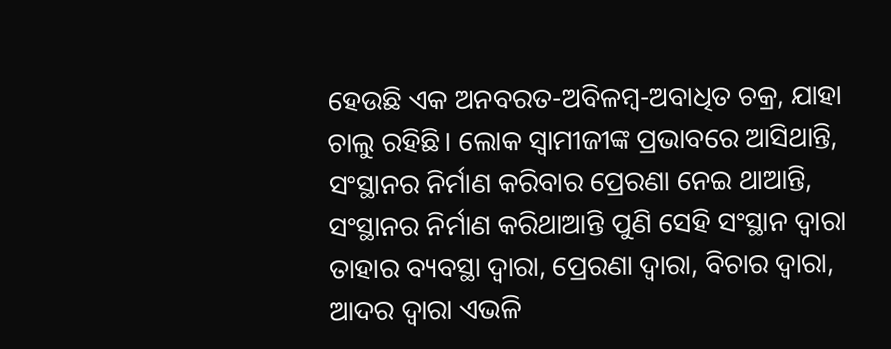ହେଉଛି ଏକ ଅନବରତ-ଅବିଳମ୍ବ-ଅବାଧିତ ଚକ୍ର, ଯାହା ଚାଲୁ ରହିଛି। ଲୋକ ସ୍ୱାମୀଜୀଙ୍କ ପ୍ରଭାବରେ ଆସିଥାନ୍ତି, ସଂସ୍ଥାନର ନିର୍ମାଣ କରିବାର ପ୍ରେରଣା ନେଇ ଥାଆନ୍ତି, ସଂସ୍ଥାନର ନିର୍ମାଣ କରିଥାଆନ୍ତି ପୁଣି ସେହି ସଂସ୍ଥାନ ଦ୍ୱାରା ତାହାର ବ୍ୟବସ୍ଥା ଦ୍ୱାରା, ପ୍ରେରଣା ଦ୍ୱାରା, ବିଚାର ଦ୍ୱାରା, ଆଦର ଦ୍ୱାରା ଏଭଳି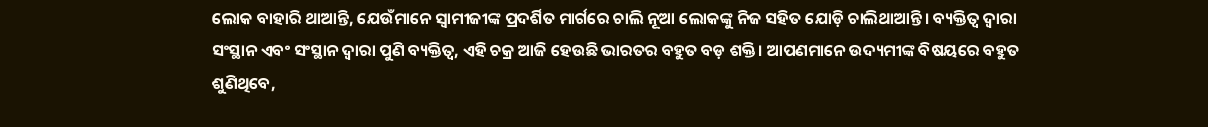ଲୋକ ବାହାରି ଥାଆନ୍ତି, ଯେଉଁମାନେ ସ୍ୱାମୀଜୀଙ୍କ ପ୍ରଦର୍ଶିତ ମାର୍ଗରେ ଚାଲି ନୂଆ ଲୋକଙ୍କୁ ନିଜ ସହିତ ଯୋଡ଼ି ଚାଲିଥାଆନ୍ତି। ବ୍ୟକ୍ତିତ୍ୱ ଦ୍ୱାରା ସଂସ୍ଥାନ ଏବଂ ସଂସ୍ଥାନ ଦ୍ୱାରା ପୁଣି ବ୍ୟକ୍ତିତ୍ୱ, ଏହି ଚକ୍ର ଆଜି ହେଉଛି ଭାରତର ବହୁତ ବଡ଼ ଶକ୍ତି। ଆପଣମାନେ ଉଦ୍ୟମୀଙ୍କ ବିଷୟରେ ବହୁତ ଶୁଣିଥିବେ,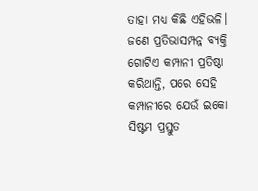ତାହା ମଧ୍ୟ କିଛି ଏହିଭଳି। ଜଣେ ପ୍ରତିଭାସମ୍ପନ୍ନ ବ୍ୟକ୍ତି ଗୋଟିଏ କମ୍ପାନୀ ପ୍ରତିଷ୍ଠା କରିଥାନ୍ତି, ପରେ ସେହି କମ୍ପାନୀରେ ଯେଉଁ ଇକୋ ସିଷ୍ଟମ ପ୍ରସ୍ତୁତ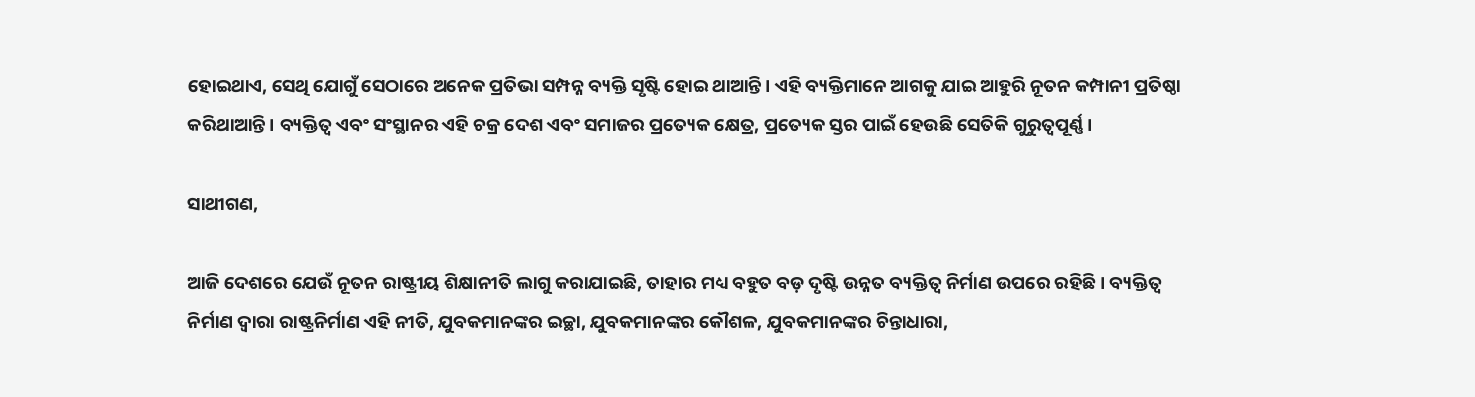ହୋଇଥାଏ, ସେଥି ଯୋଗୁଁ ସେଠାରେ ଅନେକ ପ୍ରତିଭା ସମ୍ପନ୍ନ ବ୍ୟକ୍ତି ସୃଷ୍ଟି ହୋଇ ଥାଆନ୍ତି। ଏହି ବ୍ୟକ୍ତିମାନେ ଆଗକୁ ଯାଇ ଆହୁରି ନୂତନ କମ୍ପାନୀ ପ୍ରତିଷ୍ଠା କରିଥାଆନ୍ତି। ବ୍ୟକ୍ତିତ୍ୱ ଏବଂ ସଂସ୍ଥାନର ଏହି ଚକ୍ର ଦେଶ ଏବଂ ସମାଜର ପ୍ରତ୍ୟେକ କ୍ଷେତ୍ର, ପ୍ରତ୍ୟେକ ସ୍ତର ପାଇଁ ହେଉଛି ସେତିକି ଗୁରୁତ୍ୱପୂର୍ଣ୍ଣ।

ସାଥୀଗଣ,

ଆଜି ଦେଶରେ ଯେଉଁ ନୂତନ ରାଷ୍ଟ୍ରୀୟ ଶିକ୍ଷାନୀତି ଲାଗୁ କରାଯାଇଛି, ତାହାର ମଧ୍ୟ ବହୁତ ବଡ଼ ଦୃଷ୍ଟି ଉନ୍ନତ ବ୍ୟକ୍ତିତ୍ୱ ନିର୍ମାଣ ଉପରେ ରହିଛି। ବ୍ୟକ୍ତିତ୍ୱ ନିର୍ମାଣ ଦ୍ୱାରା ରାଷ୍ଟ୍ରନିର୍ମାଣ ଏହି ନୀତି, ଯୁବକମାନଙ୍କର ଇଚ୍ଛା, ଯୁବକମାନଙ୍କର କୌଶଳ, ଯୁବକମାନଙ୍କର ଚିନ୍ତାଧାରା,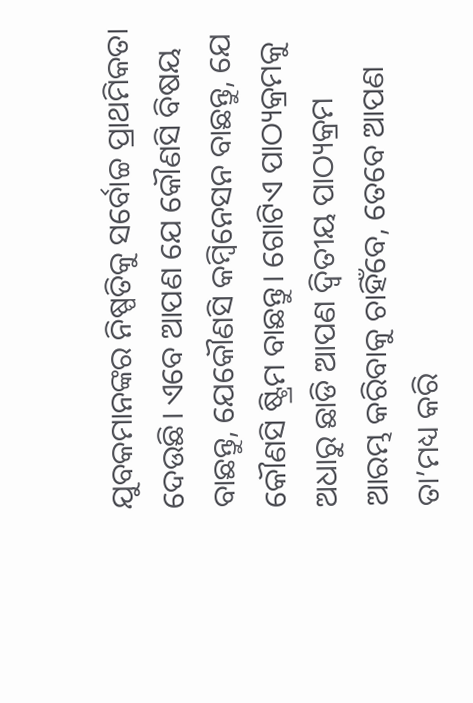ଯୁବକମାନଙ୍କର ନିଷ୍ପତିକୁ ସର୍ବୋଚ୍ଚ ପ୍ରାଥମିକତା ଦେଉଛି। ଏବେ ଆପଣ ଯେ କୌଣସି ବିଷୟ ବାଛନ୍ତୁ, ଯେକୌଣସି କମ୍ବିନେସନ ବାଛନ୍ତୁ, ଯେ କୌଣସି ଷ୍ଟ୍ରିମ ବାଛନ୍ତୁ। ଗୋଟିଏ ପାଠ୍ୟକ୍ରମକୁ ଅଧାରୁ ଛାଡି ଆପଣ ଦ୍ୱିତୀୟ ପାଠ୍ୟକ୍ରମ ଆରମ୍ଭ କରିବାକୁ ଚାହିଁବେ, ତେବେ ଆପଣ ତା’ମଧ୍ୟ କରି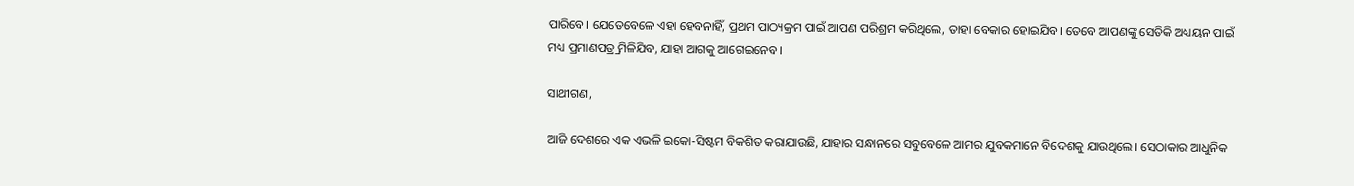ପାରିବେ। ଯେତେବେଳେ ଏହା ହେବନାହିଁ, ପ୍ରଥମ ପାଠ୍ୟକ୍ରମ ପାଇଁ ଆପଣ ପରିଶ୍ରମ କରିଥିଲେ, ତାହା ବେକାର ହୋଇଯିବ। ତେବେ ଆପଣଙ୍କୁ ସେତିକି ଅଧ୍ୟୟନ ପାଇଁ ମଧ୍ୟ ପ୍ରମାଣପତ୍ର୍ର ମିଳିଯିବ, ଯାହା ଆଗକୁ ଆଗେଇନେବ।

ସାଥୀଗଣ,

ଆଜି ଦେଶରେ ଏକ ଏଭଳି ଇକୋ-ସିଷ୍ଟମ ବିକଶିତ କରାଯାଉଛି, ଯାହାର ସନ୍ଧାନରେ ସବୁବେଳେ ଆମର ଯୁବକମାନେ ବିଦେଶକୁ ଯାଉଥିଲେ। ସେଠାକାର ଆଧୁନିକ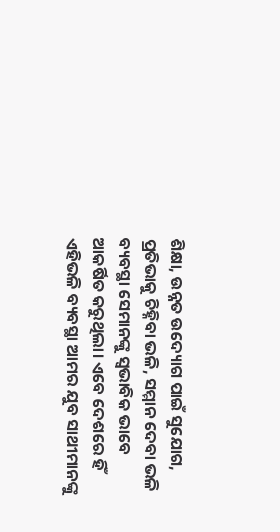ଶିକ୍ଷା, ଉନ୍ନତ ଉଦ୍ୟୋଗ ପାଇଁ ସୁଯୋଗ, ପ୍ରତିଭାକୁ ଚିହ୍ନିବା ଭଳି, ସମ୍ମାନ ଦେବା ଭଳି ବ୍ୟବସ୍ଥା ସେମାନଙ୍କୁ ସ୍ୱଭାବିକ ଭାବେ ଆକର୍ଷିତ କରୁଥିଲା। ଏବେ ଦେଶରେ ହିଁ ଏହିଭଳି ବ୍ୟବସ୍ଥା ଆମର ଯୁବ ସାଥୀମାନଙ୍କୁ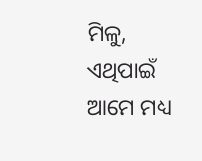ମିଳୁ, ଏଥିପାଇଁ ଆମେ ମଧ୍ୟ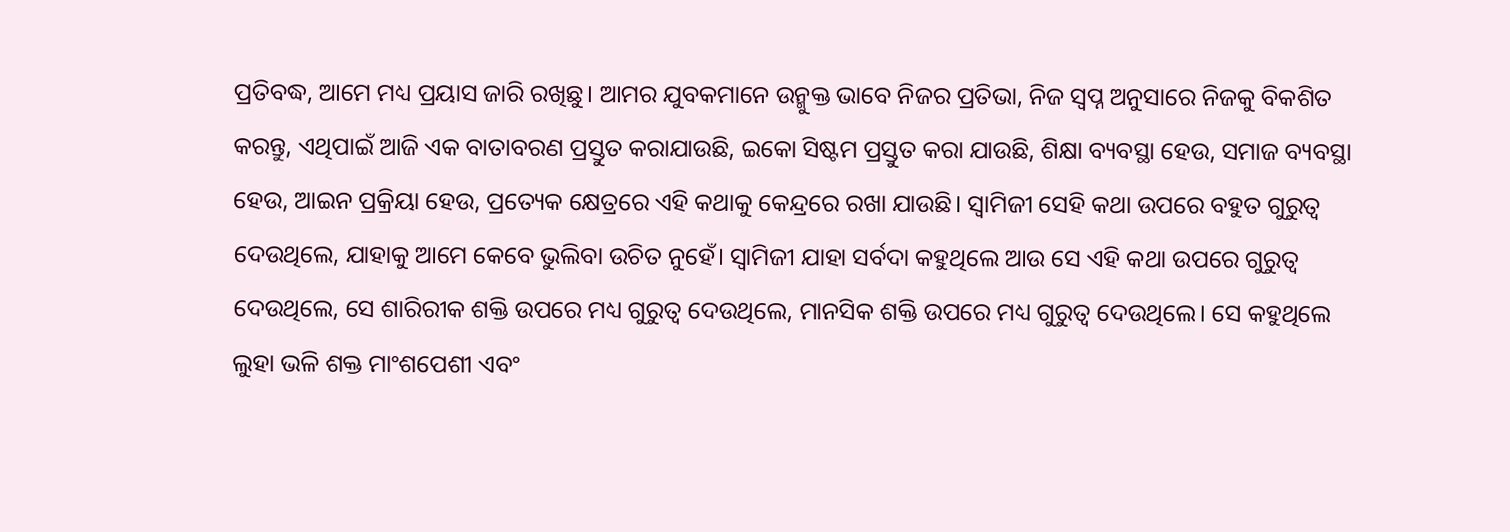ପ୍ରତିବଦ୍ଧ, ଆମେ ମଧ୍ୟ ପ୍ରୟାସ ଜାରି ରଖିଛୁ। ଆମର ଯୁବକମାନେ ଉନ୍ମୁକ୍ତ ଭାବେ ନିଜର ପ୍ରତିଭା, ନିଜ ସ୍ୱପ୍ନ ଅନୁସାରେ ନିଜକୁ ବିକଶିତ କରନ୍ତୁ, ଏଥିପାଇଁ ଆଜି ଏକ ବାତାବରଣ ପ୍ରସ୍ତୁତ କରାଯାଉଛି, ଇକୋ ସିଷ୍ଟମ ପ୍ରସ୍ତୁତ କରା ଯାଉଛି, ଶିକ୍ଷା ବ୍ୟବସ୍ଥା ହେଉ, ସମାଜ ବ୍ୟବସ୍ଥା ହେଉ, ଆଇନ ପ୍ରକ୍ରିୟା ହେଉ, ପ୍ରତ୍ୟେକ କ୍ଷେତ୍ରରେ ଏହି କଥାକୁ କେନ୍ଦ୍ରରେ ରଖା ଯାଉଛି। ସ୍ୱାମିଜୀ ସେହି କଥା ଉପରେ ବହୁତ ଗୁରୁତ୍ୱ ଦେଉଥିଲେ, ଯାହାକୁ ଆମେ କେବେ ଭୁଲିବା ଉଚିତ ନୁହେଁ। ସ୍ୱାମିଜୀ ଯାହା ସର୍ବଦା କହୁଥିଲେ ଆଉ ସେ ଏହି କଥା ଉପରେ ଗୁରୁତ୍ୱ ଦେଉଥିଲେ, ସେ ଶାରିରୀକ ଶକ୍ତି ଉପରେ ମଧ୍ୟ ଗୁରୁତ୍ୱ ଦେଉଥିଲେ, ମାନସିକ ଶକ୍ତି ଉପରେ ମଧ୍ୟ ଗୁରୁତ୍ୱ ଦେଉଥିଲେ। ସେ କହୁଥିଲେ ଲୁହା ଭଳି ଶକ୍ତ ମାଂଶପେଶୀ ଏବଂ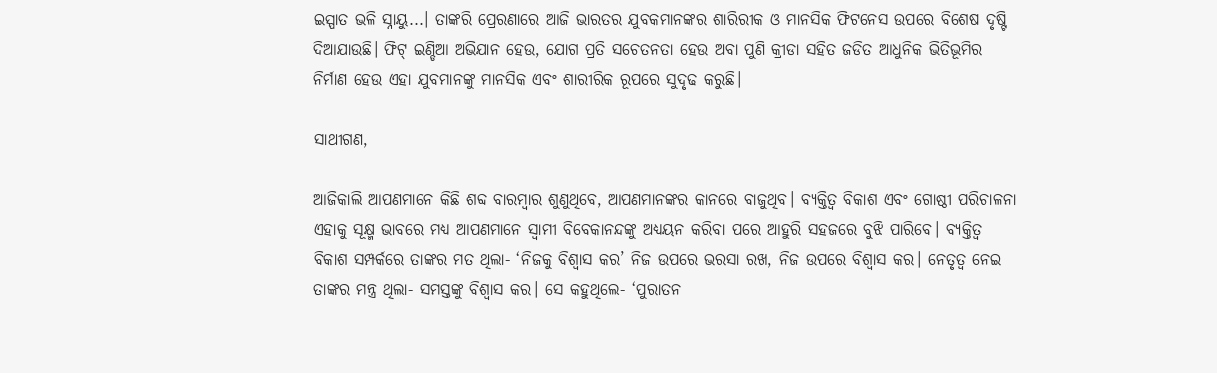ଇସ୍ପାତ ଭଳି ସ୍ନାୟୁ...। ତାଙ୍କରି ପ୍ରେରଣାରେ ଆଜି ଭାରତର ଯୁବକମାନଙ୍କର ଶାରିରୀକ ଓ ମାନସିକ ଫିଟନେସ ଉପରେ ବିଶେଷ ଦୃଷ୍ଟି ଦିଆଯାଉଛି। ଫିଟ୍ ଇଣ୍ଡିଆ ଅଭିଯାନ ହେଉ, ଯୋଗ ପ୍ରତି ସଚେତନତା ହେଉ ଅବା ପୁଣି କ୍ରୀଡା ସହିତ ଜଡିତ ଆଧୁନିକ ଭିତିଭୂମିର ନିର୍ମାଣ ହେଉ ଏହା ଯୁବମାନଙ୍କୁ ମାନସିକ ଏବଂ ଶାରୀରିକ ରୂପରେ ସୁଦୃଢ କରୁଛି।

ସାଥୀଗଣ,

ଆଜିକାଲି ଆପଣମାନେ କିଛି ଶବ୍ଦ ବାରମ୍ବାର ଶୁଣୁଥିବେ, ଆପଣମାନଙ୍କର କାନରେ ବାଜୁଥିବ। ବ୍ୟକ୍ତିତ୍ୱ ବିକାଶ ଏବଂ ଗୋଷ୍ଠୀ ପରିଚାଳନା ଏହାକୁ ସୂକ୍ଷ୍ମ ଭାବରେ ମଧ୍ୟ ଆପଣମାନେ ସ୍ୱାମୀ ବିବେକାନନ୍ଦଙ୍କୁ ଅଧ୍ୟୟନ କରିବା ପରେ ଆହୁରି ସହଜରେ ବୁଝି ପାରିବେ। ବ୍ୟକ୍ତିତ୍ୱ ବିକାଶ ସମ୍ପର୍କରେ ତାଙ୍କର ମତ ଥିଲା- ‘ନିଜକୁ ବିଶ୍ୱାସ କର’ ନିଜ ଉପରେ ଭରସା ରଖ, ନିଜ ଉପରେ ବିଶ୍ୱାସ କର। ନେତୃତ୍ୱ ନେଇ ତାଙ୍କର ମନ୍ତ୍ର ଥିଲା- ସମସ୍ତଙ୍କୁ ବିଶ୍ୱାସ କର। ସେ କହୁଥିଲେ- ‘ପୁରାତନ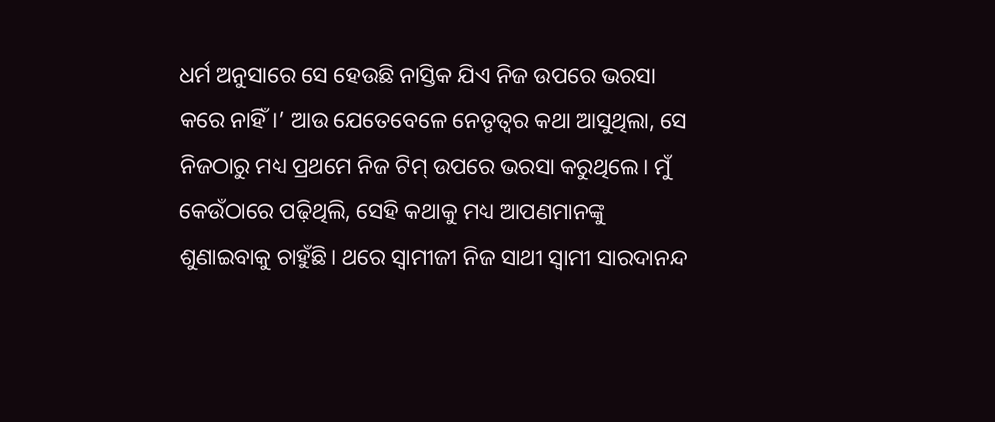ଧର୍ମ ଅନୁସାରେ ସେ ହେଉଛି ନାସ୍ତିକ ଯିଏ ନିଜ ଉପରେ ଭରସା କରେ ନାହିଁ।’ ଆଉ ଯେତେବେଳେ ନେତୃତ୍ୱର କଥା ଆସୁଥିଲା, ସେ ନିଜଠାରୁ ମଧ୍ୟ ପ୍ରଥମେ ନିଜ ଟିମ୍ ଉପରେ ଭରସା କରୁଥିଲେ। ମୁଁ କେଉଁଠାରେ ପଢ଼ିଥିଲି, ସେହି କଥାକୁ ମଧ୍ୟ ଆପଣମାନଙ୍କୁ ଶୁଣାଇବାକୁ ଚାହୁଁଛି। ଥରେ ସ୍ୱାମୀଜୀ ନିଜ ସାଥୀ ସ୍ୱାମୀ ସାରଦାନନ୍ଦ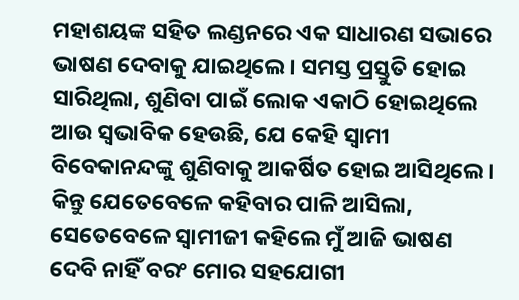ମହାଶୟଙ୍କ ସହିତ ଲଣ୍ଡନରେ ଏକ ସାଧାରଣ ସଭାରେ ଭାଷଣ ଦେବାକୁ ଯାଇଥିଲେ। ସମସ୍ତ ପ୍ରସ୍ତୁତି ହୋଇ ସାରିଥିଲା, ଶୁଣିବା ପାଇଁ ଲୋକ ଏକାଠି ହୋଇଥିଲେ ଆଉ ସ୍ୱଭାବିକ ହେଉଛି, ଯେ କେହି ସ୍ୱାମୀ ବିବେକାନନ୍ଦଙ୍କୁ ଶୁଣିବାକୁ ଆକର୍ଷିତ ହୋଇ ଆସିଥିଲେ। କିନ୍ତୁ ଯେତେବେଳେ କହିବାର ପାଳି ଆସିଲା, ସେତେବେଳେ ସ୍ୱାମୀଜୀ କହିଲେ ମୁଁ ଆଜି ଭାଷଣ ଦେବି ନାହିଁ ବରଂ ମୋର ସହଯୋଗୀ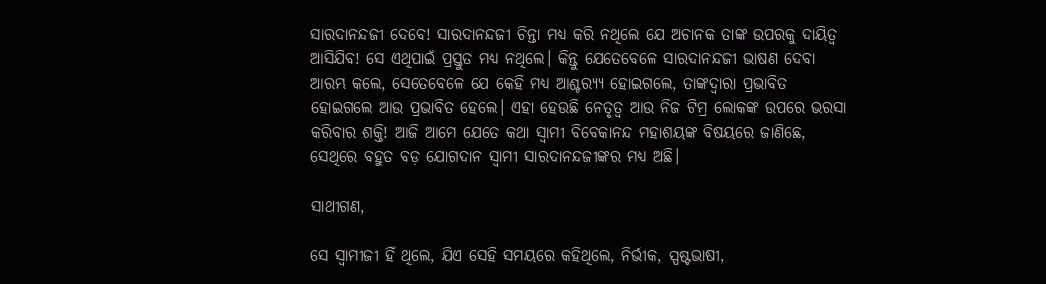ସାରଦାନନ୍ଦଜୀ ଦେବେ! ସାରଦାନନ୍ଦଜୀ ଚିନ୍ତା ମଧ୍ୟ କରି ନଥିଲେ ଯେ ଅଚାନକ ତାଙ୍କ ଉପରକୁ ଦାୟିତ୍ୱ ଆସିଯିବ! ସେ ଏଥିପାଇଁ ପ୍ରସ୍ତୁତ ମଧ୍ୟ ନଥିଲେ। କିନ୍ତୁ ଯେତେବେଳେ ସାରଦାନନ୍ଦଜୀ ଭାଷଣ ଦେବା ଆରମ୍ଭ କଲେ, ସେତେବେଳେ ଯେ କେହି ମଧ୍ୟ ଆଶ୍ଚର‌୍ୟ୍ୟ ହୋଇଗଲେ, ତାଙ୍କଦ୍ୱାରା ପ୍ରଭାବିତ ହୋଇଗଲେ ଆଉ ପ୍ରଭାବିତ ହେଲେ। ଏହା ହେଉଛି ନେତୃତ୍ୱ ଆଉ ନିଜ ଟିମ୍ର ଲୋକଙ୍କ ଉପରେ ଭରସା କରିବାର ଶକ୍ତି! ଆଜି ଆମେ ଯେତେ କଥା ସ୍ୱାମୀ ବିବେକାନନ୍ଦ ମହାଶୟଙ୍କ ବିଷୟରେ ଜାଣିଛେ, ସେଥିରେ ବହୁତ ବଡ଼ ଯୋଗଦାନ ସ୍ୱାମୀ ସାରଦାନନ୍ଦଜୀଙ୍କର ମଧ୍ୟ ଅଛି।

ସାଥୀଗଣ,

ସେ ସ୍ୱାମୀଜୀ ହିଁ ଥିଲେ, ଯିଏ ସେହି ସମୟରେ କହିଥିଲେ, ନିର୍ଭୀକ, ସ୍ପଷ୍ଟଭାଷୀ,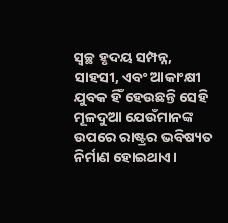ସ୍ୱଚ୍ଛ ହୃଦୟ ସମ୍ପନ୍ନ, ସାହସୀ, ଏବଂ ଆକାଂକ୍ଷୀ ଯୁବକ ହିଁ ହେଉଛନ୍ତି ସେହି ମୂଳଦୁଆ ଯେଉଁମାନଙ୍କ ଉପରେ ରାଷ୍ଟ୍ରର ଭବିଷ୍ୟତ ନିର୍ମାଣ ହୋଇଥାଏ।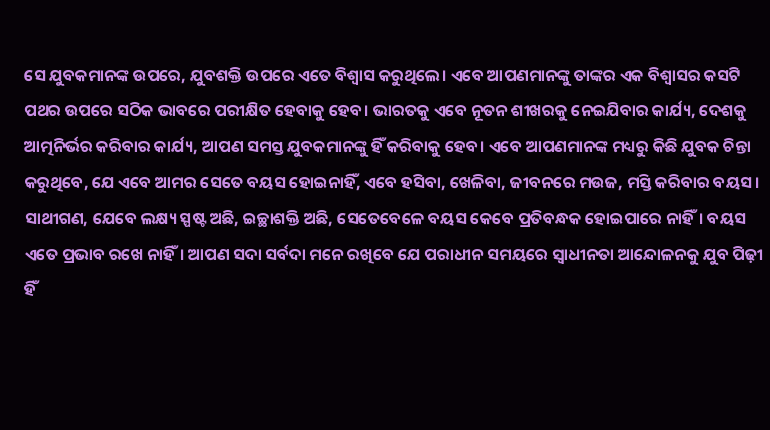ସେ ଯୁବକମାନଙ୍କ ଉପରେ, ଯୁବଶକ୍ତି ଉପରେ ଏତେ ବିଶ୍ୱାସ କରୁଥିଲେ। ଏବେ ଆପଣମାନଙ୍କୁ ତାଙ୍କର ଏକ ବିଶ୍ୱାସର କସଟି ପଥର ଉପରେ ସଠିକ ଭାବରେ ପରୀକ୍ଷିତ ହେବାକୁ ହେବ। ଭାରତକୁ ଏବେ ନୂତନ ଶୀଖରକୁ ନେଇଯିବାର କାର୍ଯ୍ୟ, ଦେଶକୁ ଆତ୍ମନିର୍ଭର କରିବାର କାର୍ଯ୍ୟ, ଆପଣ ସମସ୍ତ ଯୁବକମାନଙ୍କୁ ହିଁ କରିବାକୁ ହେବ। ଏବେ ଆପଣମାନଙ୍କ ମଧ୍ୟରୁ କିଛି ଯୁବକ ଚିନ୍ତା କରୁଥିବେ, ଯେ ଏବେ ଆମର ସେତେ ବୟସ ହୋଇନାହିଁ, ଏବେ ହସିବା, ଖେଳିବା, ଜୀବନରେ ମଉଜ, ମସ୍ତି କରିବାର ବୟସ। ସାଥୀଗଣ, ଯେବେ ଲକ୍ଷ୍ୟ ସ୍ପଷ୍ଟ ଅଛି, ଇଚ୍ଛାଶକ୍ତି ଅଛି, ସେତେବେଳେ ବୟସ କେବେ ପ୍ରତିବନ୍ଧକ ହୋଇପାରେ ନାହିଁ। ବୟସ ଏତେ ପ୍ରଭାବ ରଖେ ନାହିଁ। ଆପଣ ସଦା ସର୍ବଦା ମନେ ରଖିବେ ଯେ ପରାଧୀନ ସମୟରେ ସ୍ୱାଧୀନତା ଆନ୍ଦୋଳନକୁ ଯୁବ ପିଢ଼ୀ ହିଁ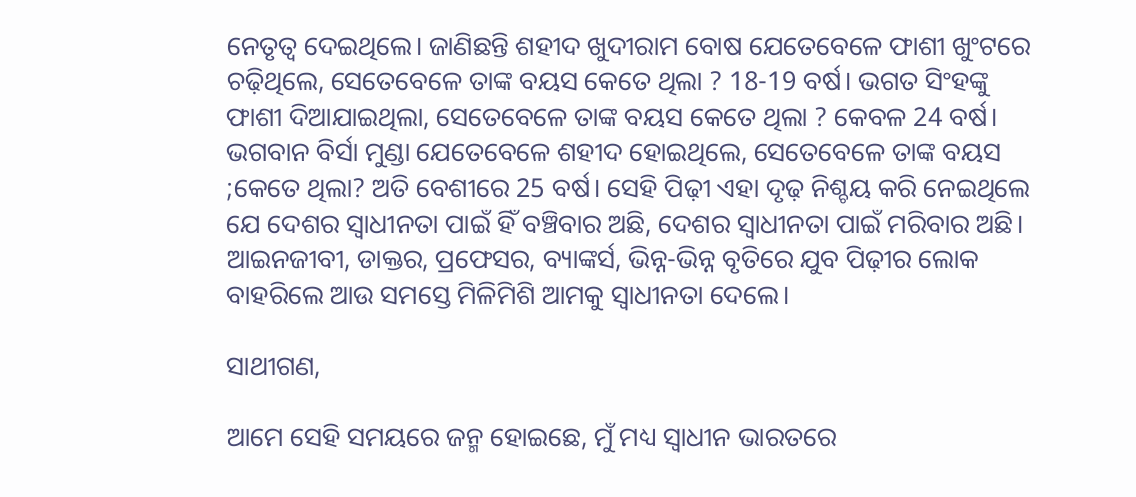ନେତୃତ୍ୱ ଦେଇଥିଲେ। ଜାଣିଛନ୍ତି ଶହୀଦ ଖୁଦୀରାମ ବୋଷ ଯେତେବେଳେ ଫାଶୀ ଖୁଂଟରେ ଚଢ଼ିଥିଲେ, ସେତେବେଳେ ତାଙ୍କ ବୟସ କେତେ ଥିଲା ? 18-19 ବର୍ଷ। ଭଗତ ସିଂହଙ୍କୁ ଫାଶୀ ଦିଆଯାଇଥିଲା, ସେତେବେଳେ ତାଙ୍କ ବୟସ କେତେ ଥିଲା ? କେବଳ 24 ବର୍ଷ। ଭଗବାନ ବିର୍ସା ମୁଣ୍ଡା ଯେତେବେଳେ ଶହୀଦ ହୋଇଥିଲେ, ସେତେବେଳେ ତାଙ୍କ ବୟସ ;କେତେ ଥିଲା? ଅତି ବେଶୀରେ 25 ବର୍ଷ। ସେହି ପିଢ଼ୀ ଏହା ଦୃଢ଼ ନିଶ୍ଚୟ କରି ନେଇଥିଲେ ଯେ ଦେଶର ସ୍ୱାଧୀନତା ପାଇଁ ହିଁ ବଞ୍ଚିବାର ଅଛି, ଦେଶର ସ୍ୱାଧୀନତା ପାଇଁ ମରିବାର ଅଛି। ଆଇନଜୀବୀ, ଡାକ୍ତର, ପ୍ରଫେସର, ବ୍ୟାଙ୍କର୍ସ, ଭିନ୍ନ-ଭିନ୍ନ ବୃତିରେ ଯୁବ ପିଢ଼ୀର ଲୋକ ବାହରିଲେ ଆଉ ସମସ୍ତେ ମିଳିମିଶି ଆମକୁ ସ୍ୱାଧୀନତା ଦେଲେ।

ସାଥୀଗଣ,

ଆମେ ସେହି ସମୟରେ ଜନ୍ମ ହୋଇଛେ, ମୁଁ ମଧ୍ୟ ସ୍ୱାଧୀନ ଭାରତରେ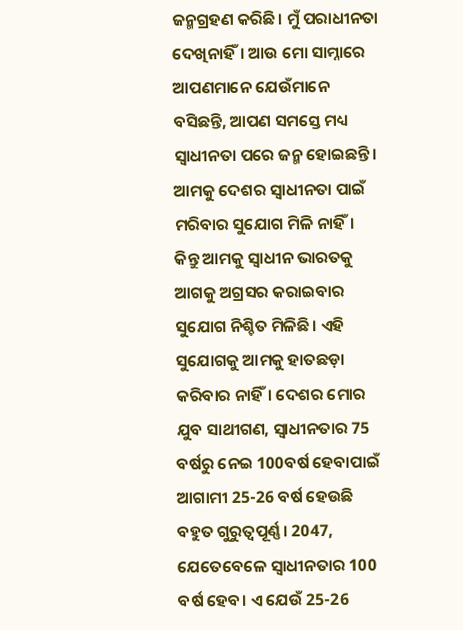ଜନ୍ମଗ୍ରହଣ କରିଛି। ମୁଁ ପରାଧୀନତା ଦେଖିନାହିଁ। ଆଉ ମୋ ସାମ୍ନାରେ ଆପଣମାନେ ଯେଉଁମାନେ ବସିଛନ୍ତି, ଆପଣ ସମସ୍ତେ ମଧ୍ୟ ସ୍ୱାଧୀନତା ପରେ ଜନ୍ମ ହୋଇଛନ୍ତି। ଆମକୁ ଦେଶର ସ୍ୱାଧୀନତା ପାଇଁ ମରିବାର ସୁଯୋଗ ମିଳି ନାହିଁ। କିନ୍ତୁ ଆମକୁ ସ୍ୱାଧୀନ ଭାରତକୁ ଆଗକୁ ଅଗ୍ରସର କରାଇବାର ସୁଯୋଗ ନିଶ୍ଚିତ ମିଳିଛି। ଏହି ସୁଯୋଗକୁ ଆମକୁ ହାତଛଡ଼ା କରିବାର ନାହିଁ। ଦେଶର ମୋର ଯୁବ ସାଥୀଗଣ, ସ୍ୱାଧୀନତାର 75 ବର୍ଷରୁ ନେଇ 100ବର୍ଷ ହେବାପାଇଁ ଆଗାମୀ 25-26 ବର୍ଷ ହେଉଛି ବହୁତ ଗୁରୁତ୍ୱପୂର୍ଣ୍ଣ। 2047, ଯେତେବେଳେ ସ୍ୱାଧୀନତାର 100 ବର୍ଷ ହେବ। ଏ ଯେଉଁ 25-26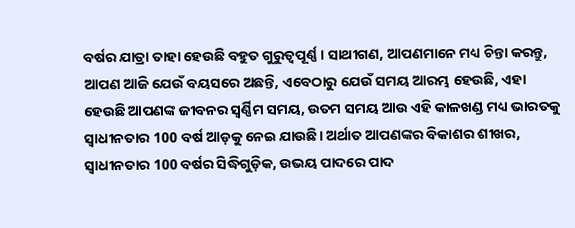ବର୍ଷର ଯାତ୍ରା ତାହା ହେଉଛି ବହୁତ ଗୁରୁତ୍ୱପୂର୍ଣ୍ଣ। ସାଥୀଗଣ, ଆପଣମାନେ ମଧ୍ୟ ଚିନ୍ତା କରନ୍ତୁ, ଆପଣ ଆଜି ଯେଉଁ ବୟସରେ ଅଛନ୍ତି, ଏବେଠାରୁ ଯେଉଁ ସମୟ ଆରମ୍ଭ ହେଉଛି, ଏହା ହେଉଛି ଆପଣଙ୍କ ଜୀବନର ସ୍ୱର୍ଣ୍ଣିମ ସମୟ, ଉତମ ସମୟ ଆଉ ଏହି କାଳଖଣ୍ଡ ମଧ୍ୟ ଭାରତକୁ ସ୍ୱାଧୀନତାର 100 ବର୍ଷ ଆଡ଼କୁ ନେଇ ଯାଉଛି। ଅର୍ଥାତ ଆପଣଙ୍କର ବିକାଶର ଶୀଖର, ସ୍ୱାଧୀନତାର 100 ବର୍ଷର ସିଦ୍ଧିଗୁଡ଼ିକ, ଉଭୟ ପାଦରେ ପାଦ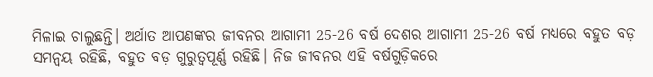ମିଳାଇ ଚାଲୁଛନ୍ତି। ଅର୍ଥାତ ଆପଣଙ୍କର ଜୀବନର ଆଗାମୀ 25-26 ବର୍ଷ ଦେଶର ଆଗାମୀ 25-26 ବର୍ଷ ମଧ୍ୟରେ ବହୁତ ବଡ଼ ସମନ୍ୱୟ ରହିଛି, ବହୁତ ବଡ଼ ଗୁରୁତ୍ୱପୂର୍ଣ୍ଣ ରହିଛି। ନିଜ ଜୀବନର ଏହି ବର୍ଷଗୁଡ଼ିକରେ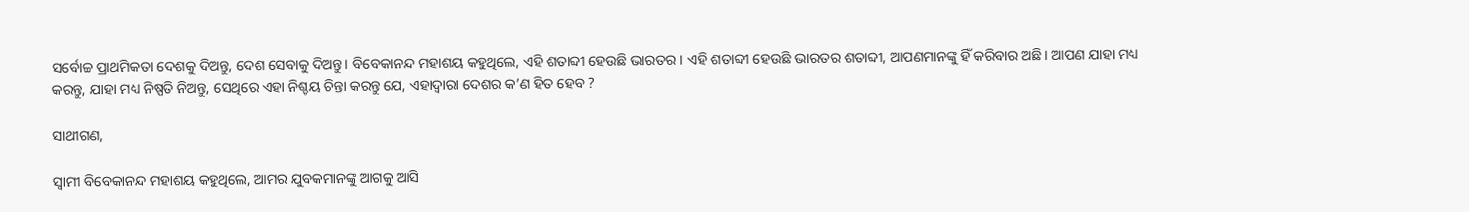ସର୍ବୋଚ୍ଚ ପ୍ରାଥମିକତା ଦେଶକୁ ଦିଅନ୍ତୁ, ଦେଶ ସେବାକୁ ଦିଅନ୍ତୁ। ବିବେକାନନ୍ଦ ମହାଶୟ କହୁଥିଲେ, ଏହି ଶତାବ୍ଦୀ ହେଉଛି ଭାରତର। ଏହି ଶତାବ୍ଦୀ ହେଉଛି ଭାରତର ଶତାବ୍ଦୀ, ଆପଣମାନଙ୍କୁ ହିଁ କରିବାର ଅଛି। ଆପଣ ଯାହା ମଧ୍ୟ କରନ୍ତୁ, ଯାହା ମଧ୍ୟ ନିଷ୍ପତି ନିଅନ୍ତୁ, ସେଥିରେ ଏହା ନିଶ୍ଚୟ ଚିନ୍ତା କରନ୍ତୁ ଯେ, ଏହାଦ୍ୱାରା ଦେଶର କ’ଣ ହିତ ହେବ ?

ସାଥୀଗଣ,

ସ୍ୱାମୀ ବିବେକାନନ୍ଦ ମହାଶୟ କହୁଥିଲେ, ଆମର ଯୁବକମାନଙ୍କୁ ଆଗକୁ ଆସି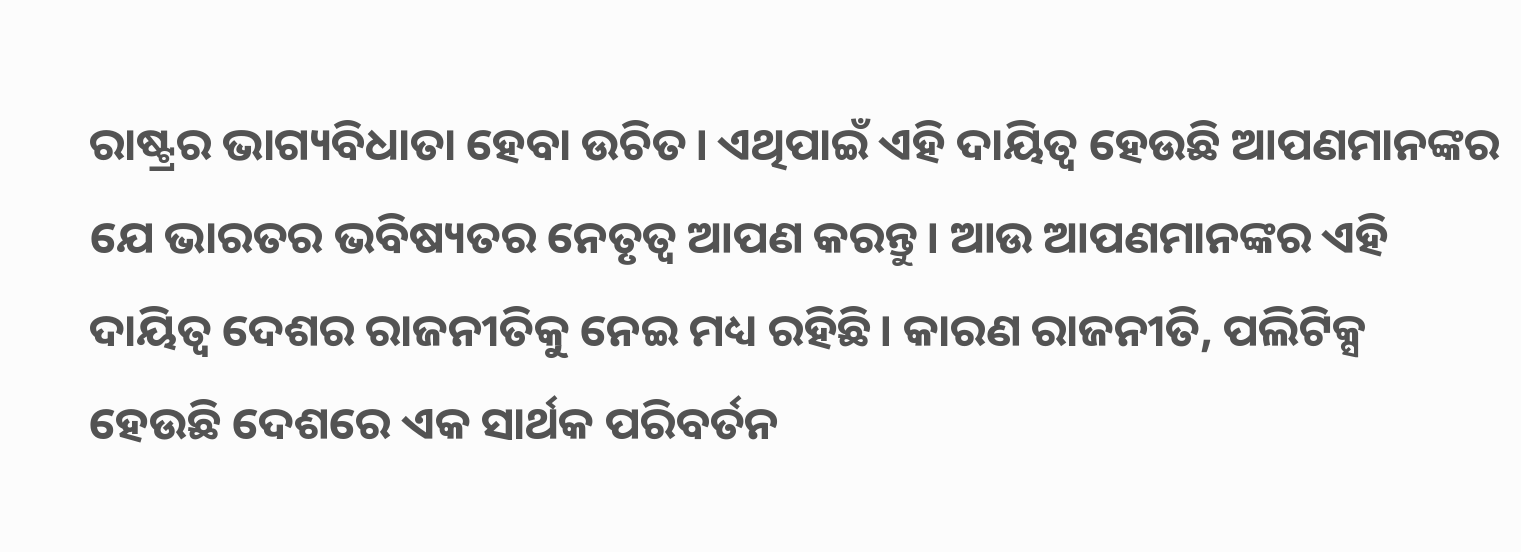ରାଷ୍ଟ୍ରର ଭାଗ୍ୟବିଧାତା ହେବା ଉଚିତ। ଏଥିପାଇଁ ଏହି ଦାୟିତ୍ୱ ହେଉଛି ଆପଣମାନଙ୍କର ଯେ ଭାରତର ଭବିଷ୍ୟତର ନେତୃତ୍ୱ ଆପଣ କରନ୍ତୁ। ଆଉ ଆପଣମାନଙ୍କର ଏହି ଦାୟିତ୍ୱ ଦେଶର ରାଜନୀତିକୁ ନେଇ ମଧ୍ୟ ରହିଛି। କାରଣ ରାଜନୀତି, ପଲିଟିକ୍ସ ହେଉଛି ଦେଶରେ ଏକ ସାର୍ଥକ ପରିବର୍ତନ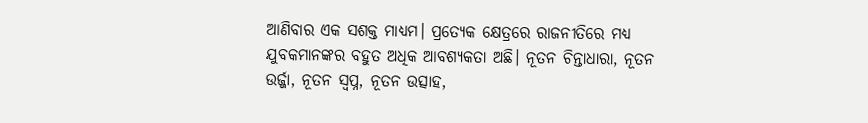ଆଣିବାର ଏକ ସଶକ୍ତ ମାଧ୍ୟମ। ପ୍ରତ୍ୟେକ କ୍ଷେତ୍ରରେ ରାଜନୀତିରେ ମଧ୍ୟ ଯୁବକମାନଙ୍କର ବହୁତ ଅଧିକ ଆବଶ୍ୟକତା ଅଛି। ନୂତନ ଚିନ୍ତାଧାରା, ନୂତନ ଉର୍ଜ୍ଜା, ନୂତନ ସ୍ୱପ୍ନ, ନୂତନ ଉତ୍ସାହ,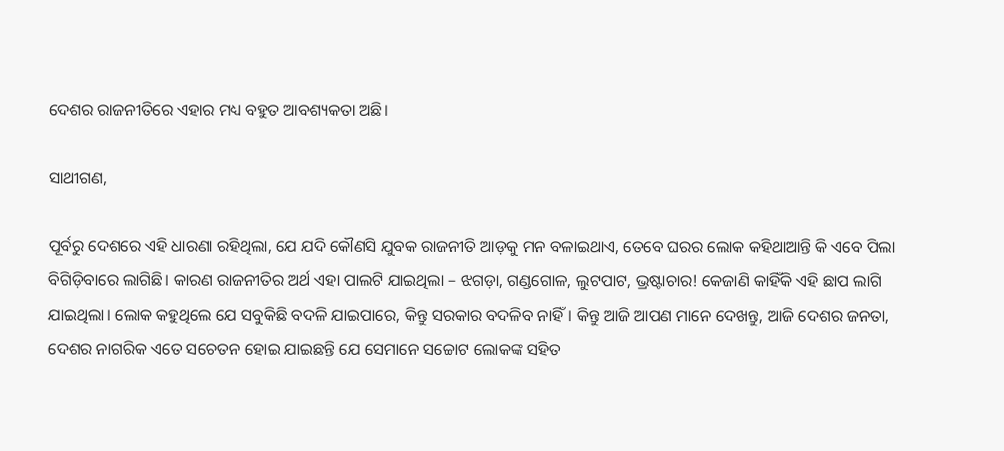ଦେଶର ରାଜନୀତିରେ ଏହାର ମଧ୍ୟ ବହୁତ ଆବଶ୍ୟକତା ଅଛି।

ସାଥୀଗଣ,

ପୂର୍ବରୁ ଦେଶରେ ଏହି ଧାରଣା ରହିଥିଲା, ଯେ ଯଦି କୌଣସି ଯୁବକ ରାଜନୀତି ଆଡ଼କୁ ମନ ବଳାଇଥାଏ, ତେବେ ଘରର ଲୋକ କହିଥାଆନ୍ତି କି ଏବେ ପିଲା ବିଗିଡ଼ିବାରେ ଲାଗିଛି। କାରଣ ରାଜନୀତିର ଅର୍ଥ ଏହା ପାଲଟି ଯାଇଥିଲା – ଝଗଡ଼ା, ଗଣ୍ଡଗୋଳ, ଲୁଟପାଟ, ଭ୍ରଷ୍ଟାଚାର! କେଜାଣି କାହିଁକି ଏହି ଛାପ ଲାଗି ଯାଇଥିଲା। ଲୋକ କହୁଥିଲେ ଯେ ସବୁକିଛି ବଦଳି ଯାଇପାରେ, କିନ୍ତୁ ସରକାର ବଦଳିବ ନାହିଁ। କିନ୍ତୁ ଆଜି ଆପଣ ମାନେ ଦେଖନ୍ତୁ, ଆଜି ଦେଶର ଜନତା, ଦେଶର ନାଗରିକ ଏତେ ସଚେତନ ହୋଇ ଯାଇଛନ୍ତି ଯେ ସେମାନେ ସଚ୍ଚୋଟ ଲୋକଙ୍କ ସହିତ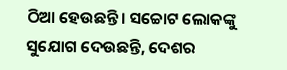ଠିଆ ହେଉଛନ୍ତି। ସଚ୍ଚୋଟ ଲୋକଙ୍କୁ ସୁଯୋଗ ଦେଉଛନ୍ତି, ଦେଶର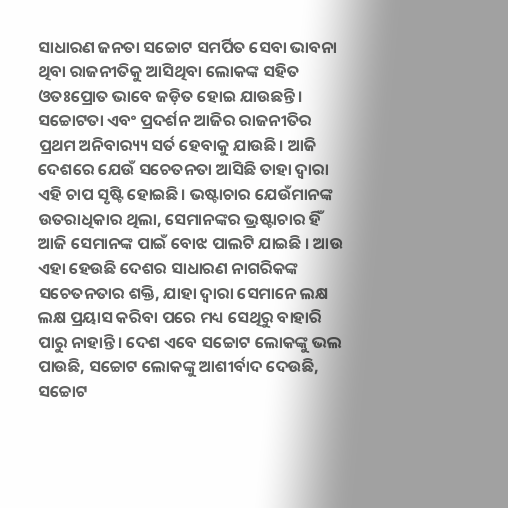ସାଧାରଣ ଜନତା ସଚ୍ଚୋଟ ସମର୍ପିତ ସେବା ଭାବନା ଥିବା ରାଜନୀତିକୁ ଆସିଥିବା ଲୋକଙ୍କ ସହିତ ଓତଃପ୍ରୋତ ଭାବେ ଜଡ଼ିତ ହୋଇ ଯାଉଛନ୍ତି। ସଚ୍ଚୋଟତା ଏବଂ ପ୍ରଦର୍ଶନ ଆଜିର ରାଜନୀତିର ପ୍ରଥମ ଅନିବାର‌୍ୟ୍ୟ ସର୍ତ ହେବାକୁ ଯାଉଛି। ଆଜି ଦେଶରେ ଯେଉଁ ସଚେତନତା ଆସିଛି ତାହା ଦ୍ୱାରା ଏହି ଚାପ ସୃଷ୍ଟି ହୋଇଛି। ଭଷ୍ଟାଚାର ଯେଉଁମାନଙ୍କ ଉତରାଧିକାର ଥିଲା, ସେମାନଙ୍କର ଭ୍ରଷ୍ଟାଚାର ହିଁ ଆଜି ସେମାନଙ୍କ ପାଇଁ ବୋଝ ପାଲଟି ଯାଇଛି । ଆଉ ଏହା ହେଉଛି ଦେଶର ସାଧାରଣ ନାଗରିକଙ୍କ ସଚେତନତାର ଶକ୍ତି, ଯାହା ଦ୍ୱାରା ସେମାନେ ଲକ୍ଷ ଲକ୍ଷ ପ୍ରୟାସ କରିବା ପରେ ମଧ୍ୟ ସେଥିରୁ ବାହାରି ପାରୁ ନାହାନ୍ତି। ଦେଶ ଏବେ ସଚ୍ଚୋଟ ଲୋକଙ୍କୁ ଭଲ ପାଉଛି, ସଚ୍ଚୋଟ ଲୋକଙ୍କୁ ଆଶୀର୍ବାଦ ଦେଉଛି, ସଚ୍ଚୋଟ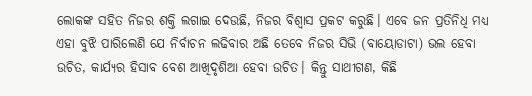ଲୋକଙ୍କ ସହିତ ନିଜର ଶକ୍ତି ଲଗାଇ ଦେଉଛି, ନିଜର ବିଶ୍ୱାସ ପ୍ରକଟ କରୁଛି। ଏବେ ଜନ ପ୍ରତିନିଧି ମଧ୍ୟ ଏହା ବୁଝି ପାରିଲେଣି ଯେ ନିର୍ବାଚନ ଲଢିବାର ଅଛି ତେବେ ନିଜର ସିଭି (ବାୟୋଡାଟା) ଭଲ ହେବା ଉଚିତ, କାର୍ଯ୍ୟର ହିସାବ ବେଶ ଆଖିଦୃଶିଆ ହେବା ଉଚିତ। କିନ୍ତୁ ସାଥୀଗଣ, କିଛି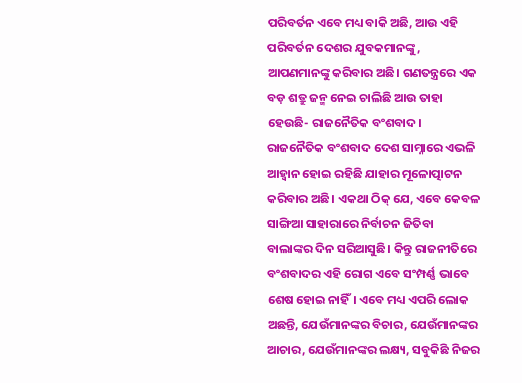ପରିବର୍ତନ ଏବେ ମଧ୍ୟ ବାକି ଅଛି, ଆଉ ଏହି ପରିବର୍ତନ ଦେଶର ଯୁବକମାନଙ୍କୁ, ଆପଣମାନଙ୍କୁ କରିବାର ଅଛି। ଗଣତନ୍ତ୍ରରେ ଏକ ବଡ଼ ଶତ୍ରୁ ଜନ୍ମ ନେଇ ଚାଲିଛି ଆଉ ତାହା ହେଉଛି- ରାଜନୈତିକ ବଂଶବାଦ। ରାଜନୈତିକ ବଂଶବାଦ ଦେଶ ସାମ୍ନାରେ ଏଭଳି ଆହ୍ୱାନ ହୋଇ ରହିଛି ଯାହାର ମୂଳୋତ୍ପାଟନ କରିବାର ଅଛି। ଏକଥା ଠିକ୍ ଯେ, ଏବେ କେବଳ ସାଙ୍ଗିଆ ସାହାରାରେ ନିର୍ବାଚନ ଜିତିବା ବାଲାଙ୍କର ଦିନ ସରିଆସୁଛି। କିନ୍ତୁ ରାଜନୀତିରେ ବଂଶବାଦର ଏହି ରୋଗ ଏବେ ସଂମ୍ପର୍ଣ୍ଣ ଭାବେ ଶେଷ ହୋଇ ନାହିଁ। ଏବେ ମଧ୍ୟ ଏପରି ଲୋକ ଅଛନ୍ତି, ଯେଉଁମାନଙ୍କର ବିଚାର, ଯେଉଁମାନଙ୍କର ଆଚାର, ଯେଉଁମାନଙ୍କର ଲକ୍ଷ୍ୟ, ସବୁକିଛି ନିଜର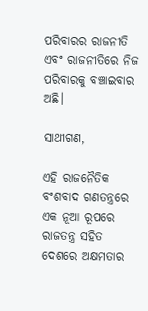ପରିବାରର ରାଜନୀତି ଏବଂ ରାଜନୀତିରେ ନିଜ ପରିବାରକୁ ବଞ୍ଚାଇବାର ଅଛି।

ସାଥୀଗଣ,

ଏହି ରାଜନୈତିକ ବଂଶବାଦ ଗଣତନ୍ତ୍ରରେ ଏକ ନୂଆ ରୂପରେ ରାଜତନ୍ତ୍ର ସହିତ ଦେଶରେ ଅକ୍ଷମତାର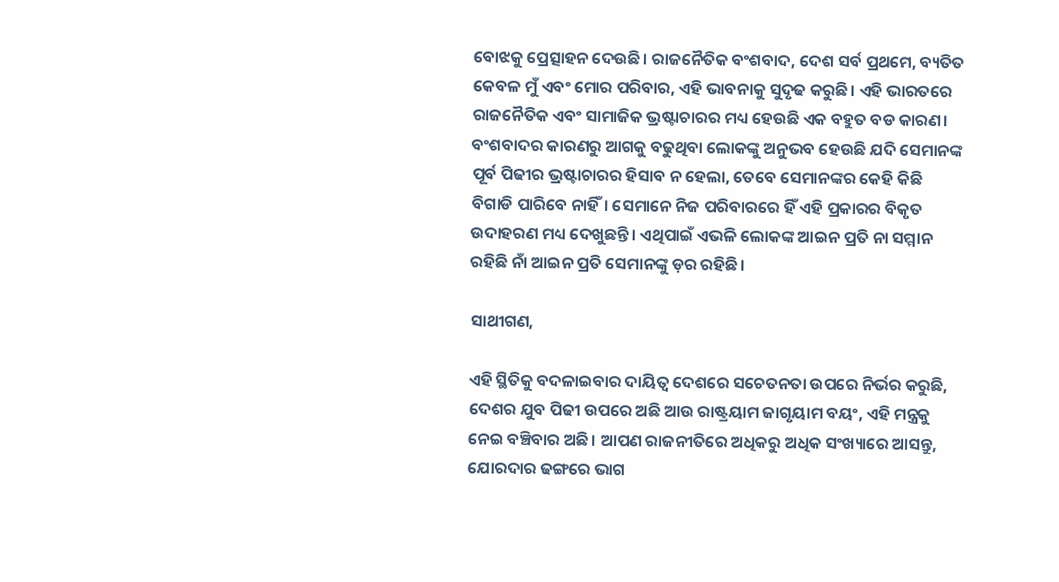ବୋଝକୁ ପ୍ରେତ୍ସାହନ ଦେଉଛି। ରାଜନୈତିକ ବଂଶବାଦ, ଦେଶ ସର୍ବ ପ୍ରଥମେ, ବ୍ୟତିତ କେବଳ ମୁଁ ଏବଂ ମୋର ପରିବାର, ଏହି ଭାବନାକୁ ସୁଦୃଢ କରୁଛି। ଏହି ଭାରତରେ ରାଜନୈତିକ ଏବଂ ସାମାଜିକ ଭ୍ରଷ୍ଟାଚାରର ମଧ୍ୟ ହେଉଛି ଏକ ବହୁତ ବଡ କାରଣ। ବଂଶବାଦର କାରଣରୁ ଆଗକୁ ବଢୁଥିବା ଲୋକଙ୍କୁ ଅନୁଭବ ହେଉଛି ଯଦି ସେମାନଙ୍କ ପୂର୍ବ ପିଢୀର ଭ୍ରଷ୍ଟାଚାରର ହିସାବ ନ ହେଲା, ତେବେ ସେମାନଙ୍କର କେହି କିଛି ବିଗାଡି ପାରିବେ ନାହିଁ। ସେମାନେ ନିଜ ପରିବାରରେ ହିଁ ଏହି ପ୍ରକାରର ବିକୃତ ଉଦାହରଣ ମଧ୍ୟ ଦେଖୁଛନ୍ତି। ଏଥିପାଇଁ ଏଭଳି ଲୋକଙ୍କ ଆଇନ ପ୍ରତି ନା ସମ୍ମାନ ରହିଛି ନାଁ ଆଇନ ପ୍ରତି ସେମାନଙ୍କୁ ଡ଼ର ରହିଛି।

ସାଥୀଗଣ,

ଏହି ସ୍ଥିତିକୁ ବଦଳାଇବାର ଦାୟିତ୍ୱ ଦେଶରେ ସଚେତନତା ଉପରେ ନିର୍ଭର କରୁଛି, ଦେଶର ଯୁବ ପିଢୀ ଉପରେ ଅଛି ଆଉ ରାଷ୍ଟ୍ରୟାମ ଜାଗୃୟାମ ବୟଂ, ଏହି ମନ୍ତ୍ରକୁ ନେଇ ବଞ୍ଚିବାର ଅଛି। ଆପଣ ରାଜନୀତିରେ ଅଧିକରୁ ଅଧିକ ସଂଖ୍ୟାରେ ଆସନ୍ତୁ, ଯୋରଦାର ଢଙ୍ଗରେ ଭାଗ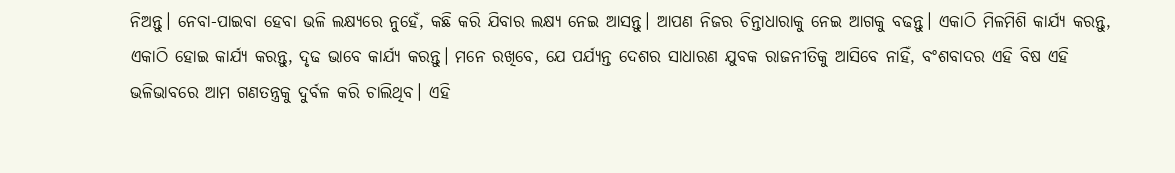ନିଅନ୍ତୁ। ନେବା-ପାଇବା ହେବା ଭଳି ଲକ୍ଷ୍ୟରେ ନୁହେଁ, କଛି କରି ଯିବାର ଲକ୍ଷ୍ୟ ନେଇ ଆସନ୍ତୁ। ଆପଣ ନିଜର ଚିନ୍ତାଧାରାକୁ ନେଇ ଆଗକୁ ବଢନ୍ତୁ। ଏକାଠି ମିଳମିଶି କାର୍ଯ୍ୟ କରନ୍ତୁ, ଏକାଠି ହୋଇ କାର୍ଯ୍ୟ କରନ୍ତୁ, ଦୃଢ ଭାବେ କାର୍ଯ୍ୟ କରନ୍ତୁ। ମନେ ରଖିବେ, ଯେ ପର୍ଯ୍ୟନ୍ତ ଦେଶର ସାଧାରଣ ଯୁବକ ରାଜନୀତିକୁ ଆସିବେ ନାହିଁ, ବଂଶବାଦର ଏହି ବିଷ ଏହି ଭଳିଭାବରେ ଆମ ଗଣତନ୍ତ୍ରକୁ ଦୁର୍ବଳ କରି ଚାଲିଥିବ। ଏହି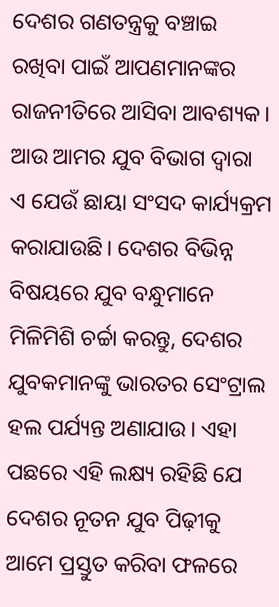ଦେଶର ଗଣତନ୍ତ୍ରକୁ ବଞ୍ଚାଇ ରଖିବା ପାଇଁ ଆପଣମାନଙ୍କର ରାଜନୀତିରେ ଆସିବା ଆବଶ୍ୟକ। ଆଉ ଆମର ଯୁବ ବିଭାଗ ଦ୍ୱାରା ଏ ଯେଉଁ ଛାୟା ସଂସଦ କାର୍ଯ୍ୟକ୍ରମ କରାଯାଉଛି। ଦେଶର ବିଭିନ୍ନ ବିଷୟରେ ଯୁବ ବନ୍ଧୁମାନେ ମିଳିମିଶି ଚର୍ଚ୍ଚା କରନ୍ତୁ, ଦେଶର ଯୁବକମାନଙ୍କୁ ଭାରତର ସେଂଟ୍ରାଲ ହଲ ପର୍ଯ୍ୟନ୍ତ ଅଣାଯାଉ। ଏହା ପଛରେ ଏହି ଲକ୍ଷ୍ୟ ରହିଛି ଯେ ଦେଶର ନୂତନ ଯୁବ ପିଢ଼ୀକୁ ଆମେ ପ୍ରସ୍ତୁତ କରିବା ଫଳରେ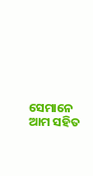ସେମାନେ ଆମ ସହିତ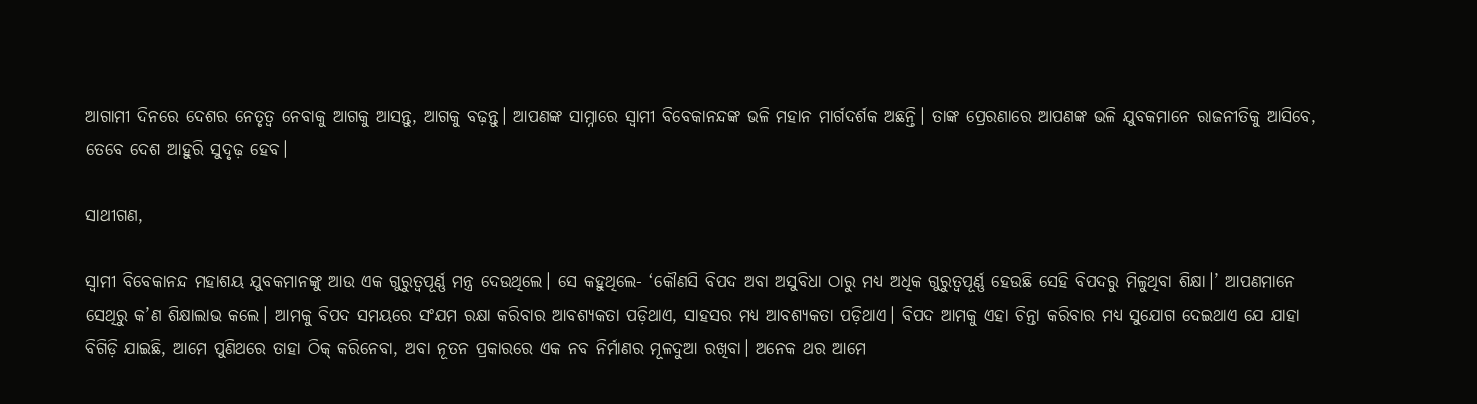ଆଗାମୀ ଦିନରେ ଦେଶର ନେତୃତ୍ୱ ନେବାକୁ ଆଗକୁ ଆସନ୍ତୁ, ଆଗକୁ ବଢ଼ନ୍ତୁ। ଆପଣଙ୍କ ସାମ୍ନାରେ ସ୍ୱାମୀ ବିବେକାନନ୍ଦଙ୍କ ଭଳି ମହାନ ମାର୍ଗଦର୍ଶକ ଅଛନ୍ତି। ତାଙ୍କ ପ୍ରେରଣାରେ ଆପଣଙ୍କ ଭଳି ଯୁବକମାନେ ରାଜନୀତିକୁ ଆସିବେ, ତେବେ ଦେଶ ଆହୁରି ସୁଦୃଢ଼ ହେବ।

ସାଥୀଗଣ,

ସ୍ୱାମୀ ବିବେକାନନ୍ଦ ମହାଶୟ ଯୁବକମାନଙ୍କୁ ଆଉ ଏକ ଗୁରୁତ୍ୱପୂର୍ଣ୍ଣ ମନ୍ତ୍ର ଦେଉଥିଲେ। ସେ କହୁଥିଲେ- ‘କୌଣସି ବିପଦ ଅବା ଅସୁବିଧା ଠାରୁ ମଧ୍ୟ ଅଧିକ ଗୁରୁତ୍ୱପୂର୍ଣ୍ଣ ହେଉଛି ସେହି ବିପଦରୁ ମିଳୁଥିବା ଶିକ୍ଷା।’ ଆପଣମାନେ ସେଥିରୁ କ’ଣ ଶିକ୍ଷାଲାଭ କଲେ। ଆମକୁ ବିପଦ ସମୟରେ ସଂଯମ ରକ୍ଷା କରିବାର ଆବଶ୍ୟକତା ପଡ଼ିଥାଏ, ସାହସର ମଧ୍ୟ ଆବଶ୍ୟକତା ପଡ଼ିଥାଏ। ବିପଦ ଆମକୁ ଏହା ଚିନ୍ତା କରିବାର ମଧ୍ୟ ସୁଯୋଗ ଦେଇଥାଏ ଯେ ଯାହା ବିଗିଡ଼ି ଯାଇଛି, ଆମେ ପୁଣିଥରେ ତାହା ଠିକ୍ କରିନେବା, ଅବା ନୂତନ ପ୍ରକାରରେ ଏକ ନବ ନିର୍ମାଣର ମୂଳଦୁଆ ରଖିବା। ଅନେକ ଥର ଆମେ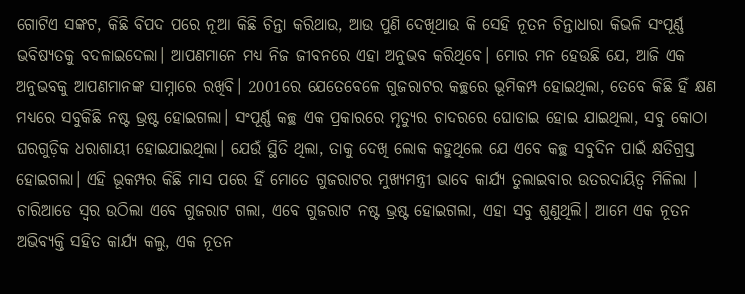ଗୋଟିଏ ସଙ୍କଟ, କିଛି ବିପଦ ପରେ ନୂଆ କିଛି ଚିନ୍ତା କରିଥାଉ, ଆଉ ପୁଣି ଦେଖିଥାଉ କି ସେହି ନୂତନ ଚିନ୍ତାଧାରା କିଭଳି ସଂପୂର୍ଣ୍ଣ ଭବିଷ୍ୟତକୁ ବଦଳାଇଦେଲା। ଆପଣମାନେ ମଧ୍ୟ ନିଜ ଜୀବନରେ ଏହା ଅନୁଭବ କରିଥିବେ। ମୋର ମନ ହେଉଛି ଯେ, ଆଜି ଏକ ଅନୁଭବକୁ ଆପଣମାନଙ୍କ ସାମ୍ନାରେ ରଖିବି। 2001ରେ ଯେତେବେଳେ ଗୁଜରାଟର କଚ୍ଛରେ ଭୂମିକମ୍ପ ହୋଇଥିଲା, ତେବେ କିଛି ହିଁ କ୍ଷଣ ମଧ୍ୟରେ ସବୁକିଛି ନଷ୍ଟ ଭ୍ରଷ୍ଟ ହୋଇଗଲା। ସଂପୂର୍ଣ୍ଣ କଚ୍ଛ ଏକ ପ୍ରକାରରେ ମୃତ୍ୟୁର ଚାଦରରେ ଘୋଡାଇ ହୋଇ ଯାଇଥିଲା, ସବୁ କୋଠା ଘରଗୁଡ଼ିକ ଧରାଶାୟୀ ହୋଇଯାଇଥିଲା। ଯେଉଁ ସ୍ଥିତି ଥିଲା, ତାକୁ ଦେଖି ଲୋକ କହୁଥିଲେ ଯେ ଏବେ କଚ୍ଛ ସବୁଦିନ ପାଇଁ କ୍ଷତିଗ୍ରସ୍ତ ହୋଇଗଲା। ଏହି ଭୂକମ୍ପର କିଛି ମାସ ପରେ ହିଁ ମୋତେ ଗୁଜରାଟର ମୁଖ୍ୟମନ୍ତ୍ରୀ ଭାବେ କାର୍ଯ୍ୟ ତୁଲାଇବାର ଉତରଦାୟିତ୍ୱ ମିଳିଲା । ଚାରିଆଡେ ସ୍ୱର ଉଠିଲା ଏବେ ଗୁଜରାଟ ଗଲା, ଏବେ ଗୁଜରାଟ ନଷ୍ଟ ଭ୍ରଷ୍ଟ ହୋଇଗଲା, ଏହା ସବୁ ଶୁଣୁଥିଲି। ଆମେ ଏକ ନୂତନ ଅଭିବ୍ୟକ୍ତି ସହିତ କାର୍ଯ୍ୟ କଲୁ, ଏକ ନୂତନ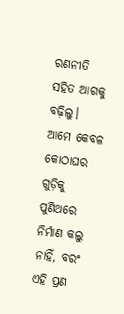ରଣନୀତି ସହିତ ଆଗକୁ ବଢ଼ିଲୁ। ଆମେ କେବଳ କୋଠାଘର ଗୁଡ଼ିକୁ ପୁଣିଥରେ ନିର୍ମାଣ କଲୁ ନାହିଁ, ବରଂ ଏହି ପ୍ରଣ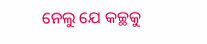ନେଲୁ ଯେ କଚ୍ଛକୁ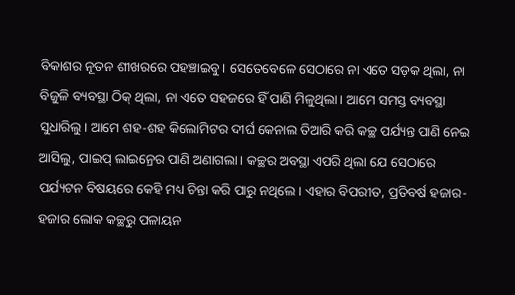ବିକାଶର ନୂତନ ଶୀଖରରେ ପହଞ୍ଚାଇବୁ। ସେତେବେଳେ ସେଠାରେ ନା ଏତେ ସଡ଼କ ଥିଲା, ନା ବିଜୁଳି ବ୍ୟବସ୍ଥା ଠିକ୍ ଥିଲା, ନା ଏତେ ସହଜରେ ହିଁ ପାଣି ମିଳୁଥିଲା। ଆମେ ସମସ୍ତ ବ୍ୟବସ୍ଥା ସୁଧାରିଲୁ। ଆମେ ଶହ-ଶହ କିଲୋମିଟର ଦୀର୍ଘ କେନାଲ ତିଆରି କରି କଚ୍ଛ ପର୍ଯ୍ୟନ୍ତ ପାଣି ନେଇ ଆସିଲୁ, ପାଇପ୍ ଲାଇନ୍ରେର ପାଣି ଅଣାଗଲା। କଚ୍ଛର ଅବସ୍ଥା ଏପରି ଥିଲା ଯେ ସେଠାରେ ପର୍ଯ୍ୟଟନ ବିଷୟରେ କେହି ମଧ୍ୟ ଚିନ୍ତା କରି ପାରୁ ନଥିଲେ। ଏହାର ବିପରୀତ, ପ୍ରତିବର୍ଷ ହଜାର-ହଜାର ଲୋକ କଚ୍ଛରୁ ପଳାୟନ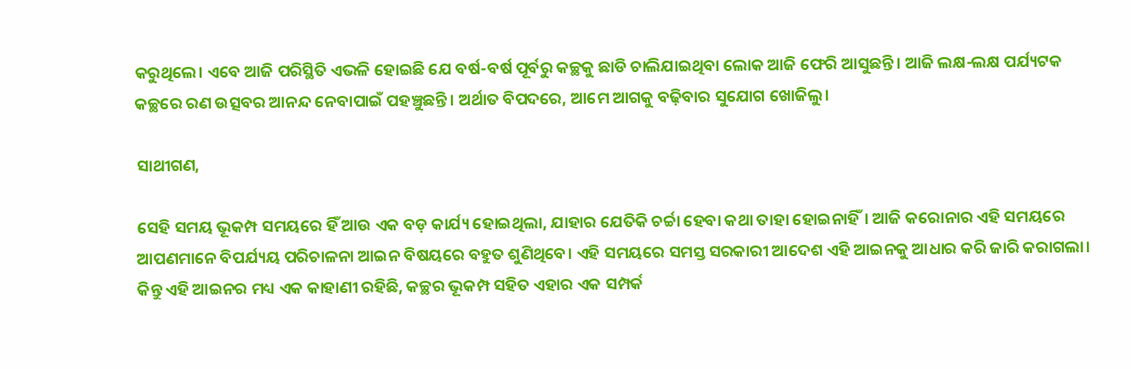କରୁଥିଲେ। ଏବେ ଆଜି ପରିସ୍ଥିତି ଏଭଳି ହୋଇଛି ଯେ ବର୍ଷ-ବର୍ଷ ପୂର୍ବରୁ କଚ୍ଛକୁ ଛାଡି ଚାଲିଯାଇଥିବା ଲୋକ ଆଜି ଫେରି ଆସୁଛନ୍ତି। ଆଜି ଲକ୍ଷ-ଲକ୍ଷ ପର୍ଯ୍ୟଟକ କଚ୍ଛରେ ରଣ ଉତ୍ସବର ଆନନ୍ଦ ନେବାପାଇଁ ପହଞ୍ଚୁଛନ୍ତି। ଅର୍ଥାତ ବିପଦରେ, ଆମେ ଆଗକୁ ବଢ଼ିବାର ସୁଯୋଗ ଖୋଜିଲୁ।

ସାଥୀଗଣ,

ସେହି ସମୟ ଭୂକମ୍ପ ସମୟରେ ହିଁ ଆଉ ଏକ ବଡ଼ କାର୍ଯ୍ୟ ହୋଇଥିଲା, ଯାହାର ଯେତିକି ଚର୍ଚ୍ଚା ହେବା କଥା ତାହା ହୋଇନାହିଁ। ଆଜି କରୋନାର ଏହି ସମୟରେ ଆପଣମାନେ ବିପର୍ଯ୍ୟୟ ପରିଚାଳନା ଆଇନ ବିଷୟରେ ବହୁତ ଶୁଣିଥିବେ। ଏହି ସମୟରେ ସମସ୍ତ ସରକାରୀ ଆଦେଶ ଏହି ଆଇନକୁ ଆଧାର କରି ଜାରି କରାଗଲା। କିନ୍ତୁ ଏହି ଆଇନର ମଧ୍ୟ ଏକ କାହାଣୀ ରହିଛି, କଚ୍ଛର ଭୂକମ୍ପ ସହିତ ଏହାର ଏକ ସମ୍ପର୍କ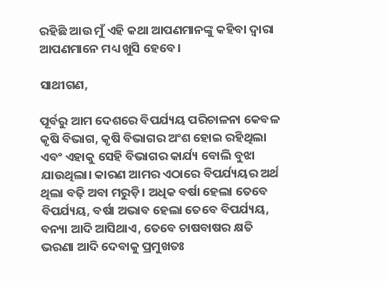ରହିଛି ଆଉ ମୁଁ ଏହି କଥା ଆପଣମାନଙ୍କୁ କହିବା ଦ୍ୱାରା ଆପଣମାନେ ମଧ୍ୟ ଖୁସି ହେବେ।

ସାଥୀଗଣ,

ପୂର୍ବରୁ ଆମ ଦେଶରେ ବିପର୍ଯ୍ୟୟ ପରିଚାଳନା କେବଳ କୃଷି ବିଭାଗ, କୃଷି ବିଭାଗର ଅଂଶ ହୋଇ ରହିଥିଲା ଏବଂ ଏହାକୁ ସେହି ବିଭାଗର କାର୍ଯ୍ୟ ବୋଲି ବୁଝା ଯାଉଥିଲା। କାରଣ ଆମର ଏଠାରେ ବିପର୍ଯ୍ୟୟର ଅର୍ଥ ଥିଲା ବଢ଼ି ଅବା ମରୁଡ଼ି। ଅଧିକ ବର୍ଷା ହେଲା ତେବେ ବିପର୍ଯ୍ୟୟ, ବର୍ଷା ଅଭାବ ହେଲା ତେବେ ବିପର୍ଯ୍ୟୟ, ବନ୍ୟା ଆଦି ଆସିଥାଏ, ତେବେ ଚାଷବାଷର କ୍ଷତି ଭରଣା ଆଦି ଦେବାକୁ ପ୍ରମୁଖତଃ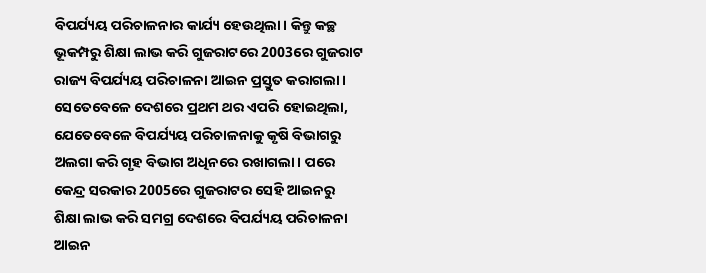ବିପର୍ଯ୍ୟୟ ପରିଚାଳନାର କାର୍ଯ୍ୟ ହେଉଥିଲା। କିନ୍ତୁ କଚ୍ଛ ଭୂକମ୍ପରୁ ଶିକ୍ଷା ଲାଭ କରି ଗୁଜରାଟରେ 2003ରେ ଗୁଜରାଟ ରାଜ୍ୟ ବିପର୍ଯ୍ୟୟ ପରିଚାଳନା ଆଇନ ପ୍ରସ୍ତୁତ କରାଗଲା। ସେତେବେଳେ ଦେଶରେ ପ୍ରଥମ ଥର ଏପରି ହୋଇଥିଲା, ଯେତେବେଳେ ବିପର୍ଯ୍ୟୟ ପରିଚାଳନାକୁ କୃଷି ବିଭାଗରୁ ଅଲଗା କରି ଗୃହ ବିଭାଗ ଅଧିନରେ ରଖାଗଲା। ପରେ କେନ୍ଦ୍ର ସରକାର 2005ରେ ଗୁଜରାଟର ସେହି ଆଇନରୁ ଶିକ୍ଷା ଲାଭ କରି ସମଗ୍ର ଦେଶରେ ବିପର୍ଯ୍ୟୟ ପରିଚାଳନା ଆଇନ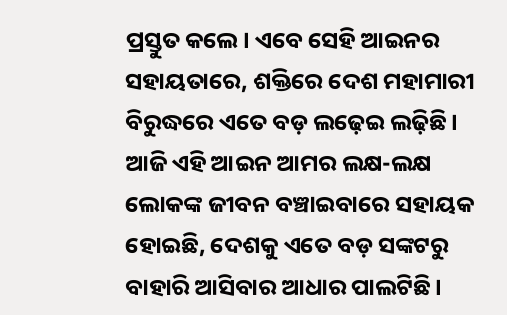ପ୍ରସ୍ତୁତ କଲେ। ଏବେ ସେହି ଆଇନର ସହାୟତାରେ, ଶକ୍ତିରେ ଦେଶ ମହାମାରୀ ବିରୁଦ୍ଧରେ ଏତେ ବଡ଼ ଲଢ଼େଇ ଲଢ଼ିଛି। ଆଜି ଏହି ଆଇନ ଆମର ଲକ୍ଷ-ଲକ୍ଷ ଲୋକଙ୍କ ଜୀବନ ବଞ୍ଚାଇବାରେ ସହାୟକ ହୋଇଛି, ଦେଶକୁ ଏତେ ବଡ଼ ସଙ୍କଟରୁ ବାହାରି ଆସିବାର ଆଧାର ପାଲଟିଛି।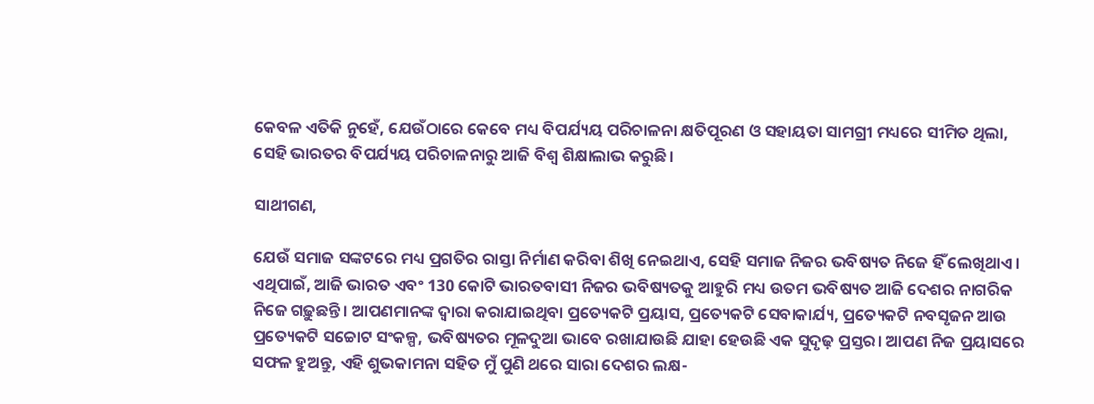କେବଳ ଏତିକି ନୁହେଁ, ଯେଉଁଠାରେ କେବେ ମଧ୍ୟ ବିପର୍ଯ୍ୟୟ ପରିଚାଳନା କ୍ଷତିପୂରଣ ଓ ସହାୟତା ସାମଗ୍ରୀ ମଧ୍ୟରେ ସୀମିତ ଥିଲା, ସେହି ଭାରତର ବିପର୍ଯ୍ୟୟ ପରିଚାଳନାରୁ ଆଜି ବିଶ୍ୱ ଶିକ୍ଷାଲାଭ କରୁଛି।

ସାଥୀଗଣ,

ଯେଉଁ ସମାଜ ସଙ୍କଟରେ ମଧ୍ୟ ପ୍ରଗତିର ରାସ୍ତା ନିର୍ମାଣ କରିବା ଶିଖି ନେଇଥାଏ, ସେହି ସମାଜ ନିଜର ଭବିଷ୍ୟତ ନିଜେ ହିଁ ଲେଖିଥାଏ । ଏଥିପାଇଁ, ଆଜି ଭାରତ ଏବଂ 130 କୋଟି ଭାରତବାସୀ ନିଜର ଭବିଷ୍ୟତକୁ ଆହୁରି ମଧ୍ୟ ଉତମ ଭବିଷ୍ୟତ ଆଜି ଦେଶର ନାଗରିକ ନିଜେ ଗଢ଼ୁଛନ୍ତି। ଆପଣମାନଙ୍କ ଦ୍ୱାରା କରାଯାଇଥିବା ପ୍ରତ୍ୟେକଟି ପ୍ରୟାସ, ପ୍ରତ୍ୟେକଟି ସେବାକାର୍ଯ୍ୟ, ପ୍ରତ୍ୟେକଟି ନବସୃଜନ ଆଉ ପ୍ରତ୍ୟେକଟି ସଚ୍ଚୋଟ ସଂକଳ୍ପ, ଭବିଷ୍ୟତର ମୂଳଦୁଆ ଭାବେ ରଖାଯାଉଛି ଯାହା ହେଉଛି ଏକ ସୁଦୃଢ଼ ପ୍ରସ୍ତର। ଆପଣ ନିଜ ପ୍ରୟାସରେ ସଫଳ ହୁଅନ୍ତୁ, ଏହି ଶୁଭକାମନା ସହିତ ମୁଁ ପୁଣି ଥରେ ସାରା ଦେଶର ଲକ୍ଷ-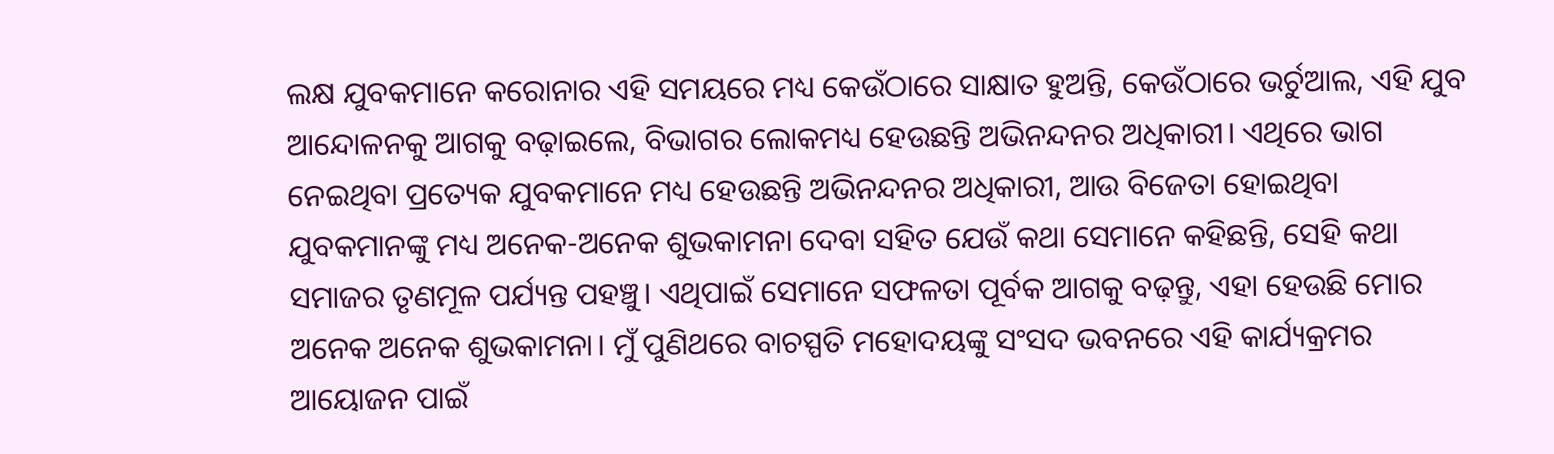ଲକ୍ଷ ଯୁବକମାନେ କରୋନାର ଏହି ସମୟରେ ମଧ୍ୟ କେଉଁଠାରେ ସାକ୍ଷାତ ହୁଅନ୍ତି, କେଉଁଠାରେ ଭର୍ଚୁଆଲ, ଏହି ଯୁବ ଆନ୍ଦୋଳନକୁ ଆଗକୁ ବଢ଼ାଇଲେ, ବିଭାଗର ଲୋକମଧ୍ୟ ହେଉଛନ୍ତି ଅଭିନନ୍ଦନର ଅଧିକାରୀ। ଏଥିରେ ଭାଗ ନେଇଥିବା ପ୍ରତ୍ୟେକ ଯୁବକମାନେ ମଧ୍ୟ ହେଉଛନ୍ତି ଅଭିନନ୍ଦନର ଅଧିକାରୀ, ଆଉ ବିଜେତା ହୋଇଥିବା ଯୁବକମାନଙ୍କୁ ମଧ୍ୟ ଅନେକ-ଅନେକ ଶୁଭକାମନା ଦେବା ସହିତ ଯେଉଁ କଥା ସେମାନେ କହିଛନ୍ତି, ସେହି କଥା ସମାଜର ତୃଣମୂଳ ପର୍ଯ୍ୟନ୍ତ ପହଞ୍ଚୁ। ଏଥିପାଇଁ ସେମାନେ ସଫଳତା ପୂର୍ବକ ଆଗକୁ ବଢ଼ନ୍ତୁ, ଏହା ହେଉଛି ମୋର ଅନେକ ଅନେକ ଶୁଭକାମନା। ମୁଁ ପୁଣିଥରେ ବାଚସ୍ପତି ମହୋଦୟଙ୍କୁ ସଂସଦ ଭବନରେ ଏହି କାର୍ଯ୍ୟକ୍ରମର ଆୟୋଜନ ପାଇଁ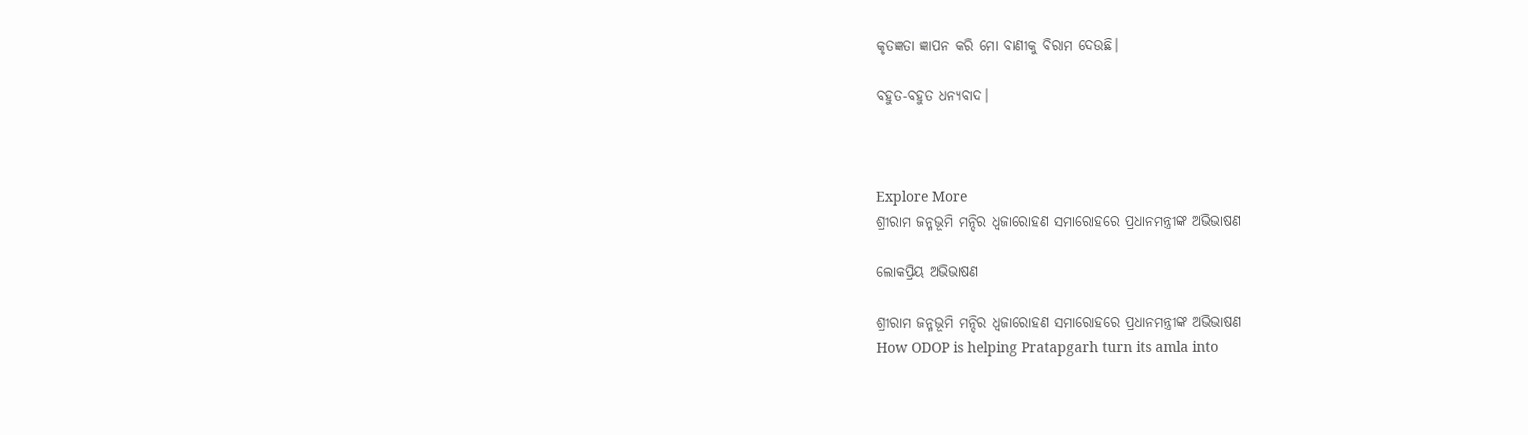କୃତଜ୍ଞତା ଜ୍ଞାପନ କରି ମୋ ବାଣୀକୁ ବିରାମ ଦେଉଛି।

ବହୁତ-ବହୁତ ଧନ୍ୟବାଦ।



Explore More
ଶ୍ରୀରାମ ଜନ୍ମଭୂମି ମନ୍ଦିର ଧ୍ଵଜାରୋହଣ ସମାରୋହରେ ପ୍ରଧାନମନ୍ତ୍ରୀଙ୍କ ଅଭିଭାଷଣ

ଲୋକପ୍ରିୟ ଅଭିଭାଷଣ

ଶ୍ରୀରାମ ଜନ୍ମଭୂମି ମନ୍ଦିର ଧ୍ଵଜାରୋହଣ ସମାରୋହରେ ପ୍ରଧାନମନ୍ତ୍ରୀଙ୍କ ଅଭିଭାଷଣ
How ODOP is helping Pratapgarh turn its amla into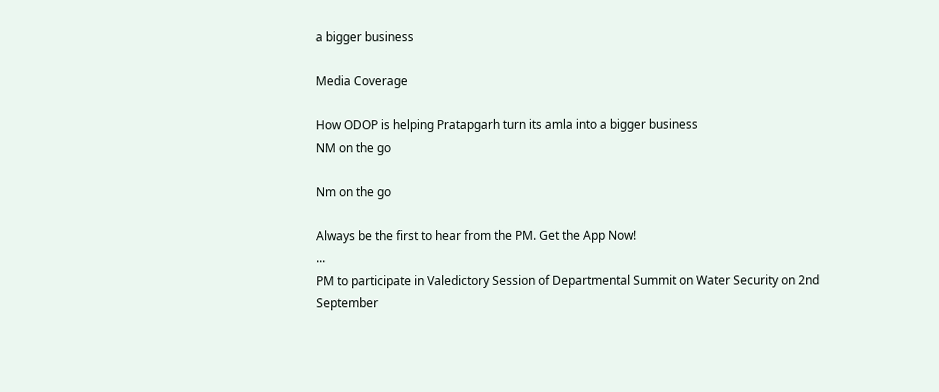a bigger business

Media Coverage

How ODOP is helping Pratapgarh turn its amla into a bigger business
NM on the go

Nm on the go

Always be the first to hear from the PM. Get the App Now!
...
PM to participate in Valedictory Session of Departmental Summit on Water Security on 2nd September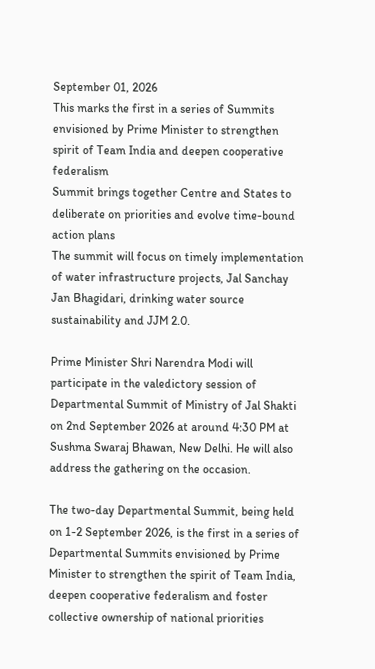September 01, 2026
This marks the first in a series of Summits envisioned by Prime Minister to strengthen spirit of Team India and deepen cooperative federalism
Summit brings together Centre and States to deliberate on priorities and evolve time-bound action plans
The summit will focus on timely implementation of water infrastructure projects, Jal Sanchay Jan Bhagidari, drinking water source sustainability and JJM 2.0.

Prime Minister Shri Narendra Modi will participate in the valedictory session of Departmental Summit of Ministry of Jal Shakti on 2nd September 2026 at around 4:30 PM at Sushma Swaraj Bhawan, New Delhi. He will also address the gathering on the occasion.

The two-day Departmental Summit, being held on 1-2 September 2026, is the first in a series of Departmental Summits envisioned by Prime Minister to strengthen the spirit of Team India, deepen cooperative federalism and foster collective ownership of national priorities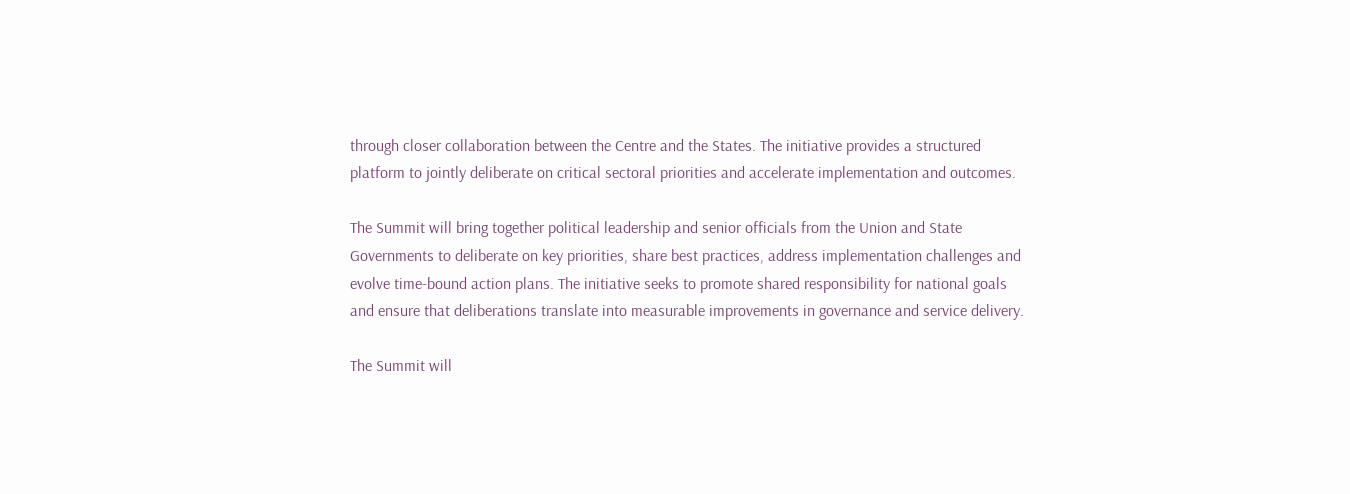through closer collaboration between the Centre and the States. The initiative provides a structured platform to jointly deliberate on critical sectoral priorities and accelerate implementation and outcomes.

The Summit will bring together political leadership and senior officials from the Union and State Governments to deliberate on key priorities, share best practices, address implementation challenges and evolve time-bound action plans. The initiative seeks to promote shared responsibility for national goals and ensure that deliberations translate into measurable improvements in governance and service delivery.

The Summit will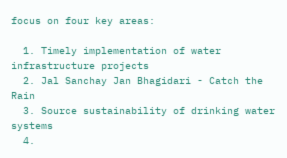focus on four key areas:

  1. Timely implementation of water infrastructure projects
  2. Jal Sanchay Jan Bhagidari - Catch the Rain
  3. Source sustainability of drinking water systems
  4.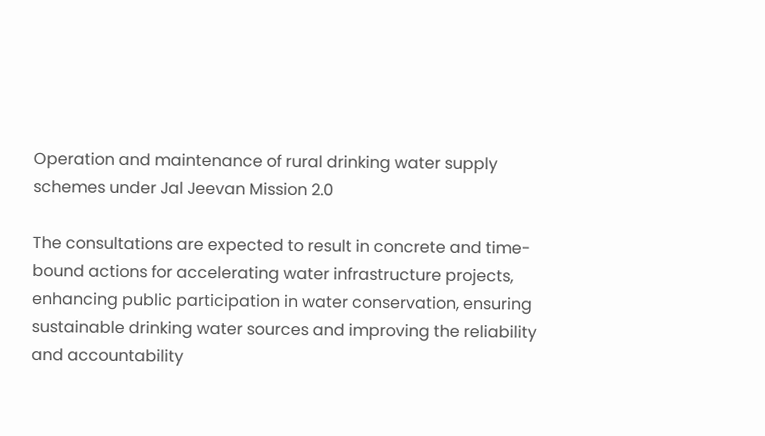Operation and maintenance of rural drinking water supply schemes under Jal Jeevan Mission 2.0

The consultations are expected to result in concrete and time-bound actions for accelerating water infrastructure projects, enhancing public participation in water conservation, ensuring sustainable drinking water sources and improving the reliability and accountability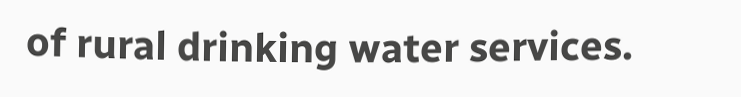of rural drinking water services.